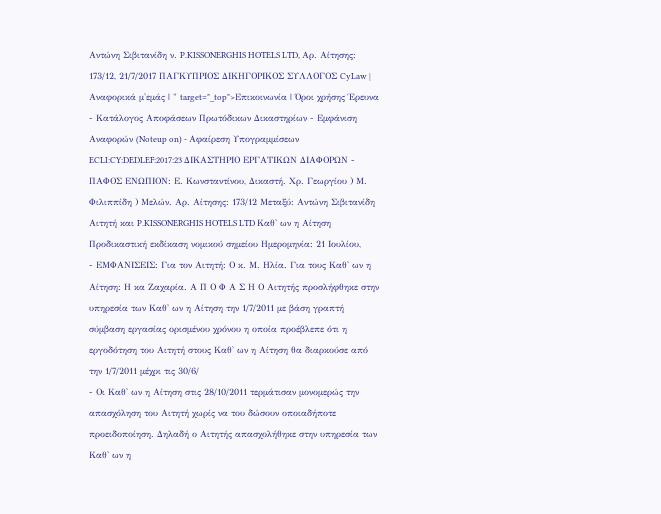Αντώνη Σιβιτανίδη ν. P.KISSONERGHIS HOTELS LTD, Αρ. Αίτησης: 173/12, 21/7/2017 ΠΑΓΚΥΠΡΙΟΣ ΔΙΚΗΓΟΡΙΚΟΣ ΣΥΛΛΟΓΟΣ CyLaw | Αναφορικά μ'εμάς | " target="_top">Επικοινωνία | Όροι χρήσης Έρευνα - Κατάλογος Αποφάσεων Πρωτόδικων Δικαστηρίων - Εμφάνιση Αναφορών (Noteup on) - Αφαίρεση Υπογραμμίσεων ECLI:CY:DEDLEF:2017:23 ΔΙΚΑΣΤΗΡΙΟ ΕΡΓΑΤΙΚΩΝ ΔΙΑΦΟΡΩΝ - ΠΑΦΟΣ ΕΝΩΠΙΟΝ: Ε. Κωνσταντίνου, Δικαστή. Χρ. Γεωργίου ) Μ. Φιλιππίδη ) Μελών. Αρ. Αίτησης: 173/12 Μεταξύ: Αντώνη Σιβιτανίδη Αιτητή και P.KISSONERGHIS HOTELS LTD Καθ' ων η Αίτηση Προδικαστική εκδίκαση νομικού σημείου Ημερομηνία: 21 Ιουλίου,
- ΕΜΦΑΝΙΣΕΙΣ: Για τον Αιτητή: Ο κ. Μ. Ηλία. Για τους Καθ' ων η Αίτηση: Η κα Ζαχαρία. Α Π Ο Φ Α Σ Η Ο Αιτητής προσλήφθηκε στην υπηρεσία των Καθ' ων η Αίτηση την 1/7/2011 με βάση γραπτή σύμβαση εργασίας ορισμένου χρόνου η οποία προέβλεπε ότι η εργοδότηση του Αιτητή στους Καθ' ων η Αίτηση θα διαρκούσε από την 1/7/2011 μέχρι τις 30/6/
- Οι Καθ' ων η Αίτηση στις 28/10/2011 τερμάτισαν μονομερώς την απασχόληση του Αιτητή χωρίς να του δώσουν οποιαδήποτε προειδοποίηση. Δηλαδή ο Αιτητής απασχολήθηκε στην υπηρεσία των Καθ' ων η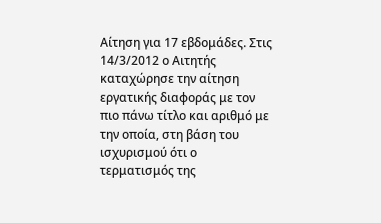Αίτηση για 17 εβδομάδες. Στις 14/3/2012 ο Αιτητής καταχώρησε την αίτηση εργατικής διαφοράς με τον πιο πάνω τίτλο και αριθμό με την οποία, στη βάση του ισχυρισμού ότι ο τερματισμός της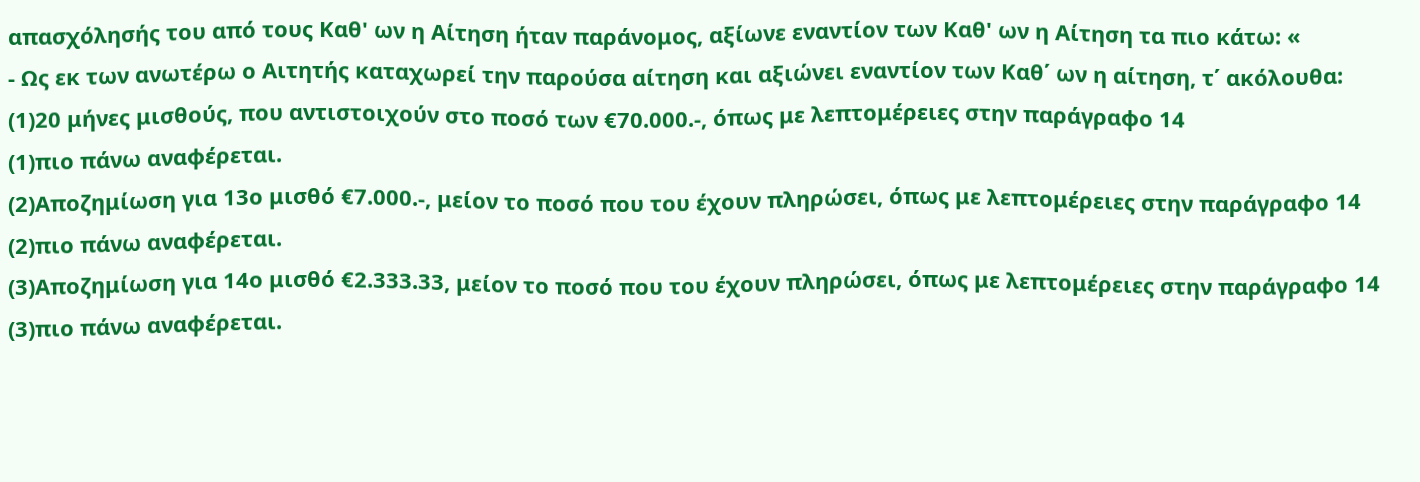απασχόλησής του από τους Καθ' ων η Αίτηση ήταν παράνομος, αξίωνε εναντίον των Καθ' ων η Αίτηση τα πιο κάτω: «
- Ως εκ των ανωτέρω ο Αιτητής καταχωρεί την παρούσα αίτηση και αξιώνει εναντίον των Καθ΄ ων η αίτηση, τ΄ ακόλουθα:
(1)20 μήνες μισθούς, που αντιστοιχούν στο ποσό των €70.000.-, όπως με λεπτομέρειες στην παράγραφο 14
(1)πιο πάνω αναφέρεται.
(2)Αποζημίωση για 13ο μισθό €7.000.-, μείον το ποσό που του έχουν πληρώσει, όπως με λεπτομέρειες στην παράγραφο 14
(2)πιο πάνω αναφέρεται.
(3)Αποζημίωση για 14ο μισθό €2.333.33, μείον το ποσό που του έχουν πληρώσει, όπως με λεπτομέρειες στην παράγραφο 14
(3)πιο πάνω αναφέρεται.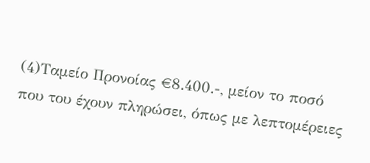(4)Ταμείο Προνοίας €8.400.-, μείον το ποσό που του έχουν πληρώσει, όπως με λεπτομέρειες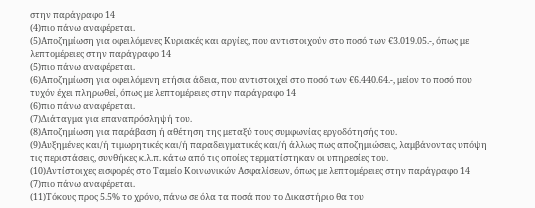στην παράγραφο 14
(4)πιο πάνω αναφέρεται.
(5)Αποζημίωση για οφειλόμενες Κυριακές και αργίες, που αντιστοιχούν στο ποσό των €3.019.05.-, όπως με λεπτομέρειες στην παράγραφο 14
(5)πιο πάνω αναφέρεται.
(6)Αποζημίωση για οφειλόμενη ετήσια άδεια, που αντιστοιχεί στο ποσό των €6.440.64.-, μείον το ποσό που τυχόν έχει πληρωθεί, όπως με λεπτομέρειες στην παράγραφο 14
(6)πιο πάνω αναφέρεται.
(7)Διάταγμα για επαναπρόσληψή του.
(8)Αποζημίωση για παράβαση ή αθέτηση της μεταξύ τους συμφωνίας εργοδότησής του.
(9)Αυξημένες και/ή τιμωρητικές και/ή παραδειγματικές και/ή άλλως πως αποζημιώσεις, λαμβάνοντας υπόψη τις περιστάσεις, συνθήκες κ.λ.π. κάτω από τις οποίες τερματίστηκαν οι υπηρεσίες του.
(10)Αντίστοιχες εισφορές στο Ταμείο Κοινωνικών Ασφαλίσεων, όπως με λεπτομέρειες στην παράγραφο 14
(7)πιο πάνω αναφέρεται.
(11)Τόκους προς 5.5% το χρόνο, πάνω σε όλα τα ποσά που το Δικαστήριο θα του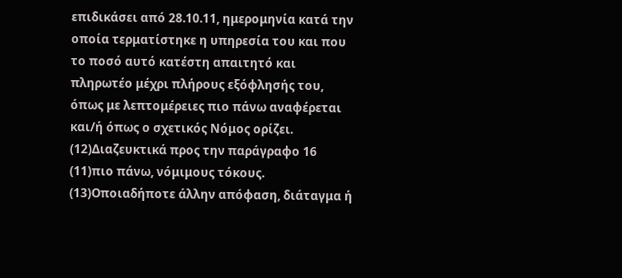επιδικάσει από 28.10.11, ημερομηνία κατά την οποία τερματίστηκε η υπηρεσία του και που το ποσό αυτό κατέστη απαιτητό και πληρωτέο μέχρι πλήρους εξόφλησής του, όπως με λεπτομέρειες πιο πάνω αναφέρεται και/ή όπως ο σχετικός Νόμος ορίζει.
(12)Διαζευκτικά προς την παράγραφο 16
(11)πιο πάνω, νόμιμους τόκους.
(13)Οποιαδήποτε άλλην απόφαση, διάταγμα ή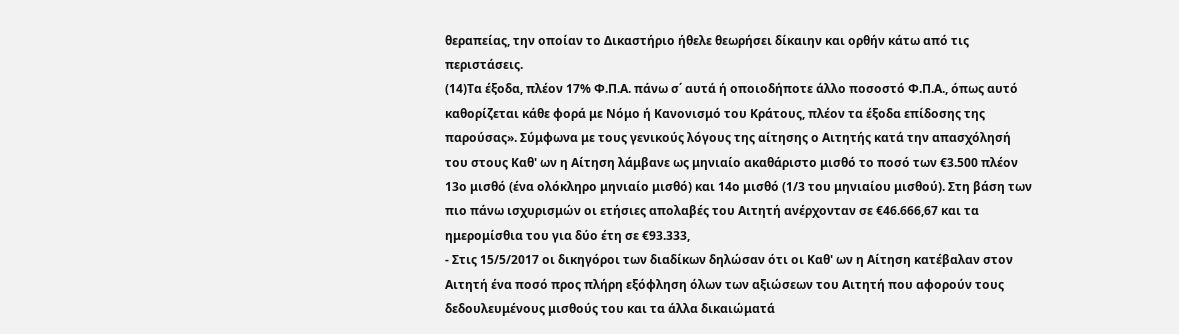θεραπείας, την οποίαν το Δικαστήριο ήθελε θεωρήσει δίκαιην και ορθήν κάτω από τις περιστάσεις.
(14)Τα έξοδα, πλέον 17% Φ.Π.Α. πάνω σ΄ αυτά ή οποιοδήποτε άλλο ποσοστό Φ.Π.Α., όπως αυτό καθορίζεται κάθε φορά με Νόμο ή Κανονισμό του Κράτους, πλέον τα έξοδα επίδοσης της παρούσας». Σύμφωνα με τους γενικούς λόγους της αίτησης ο Αιτητής κατά την απασχόλησή του στους Καθ' ων η Αίτηση λάμβανε ως μηνιαίο ακαθάριστο μισθό το ποσό των €3.500 πλέον 13ο μισθό (ένα ολόκληρο μηνιαίο μισθό) και 14ο μισθό (1/3 του μηνιαίου μισθού). Στη βάση των πιο πάνω ισχυρισμών οι ετήσιες απολαβές του Αιτητή ανέρχονταν σε €46.666,67 και τα ημερομίσθια του για δύο έτη σε €93.333,
- Στις 15/5/2017 οι δικηγόροι των διαδίκων δηλώσαν ότι οι Καθ' ων η Αίτηση κατέβαλαν στον Αιτητή ένα ποσό προς πλήρη εξόφληση όλων των αξιώσεων του Αιτητή που αφορούν τους δεδουλευμένους μισθούς του και τα άλλα δικαιώματά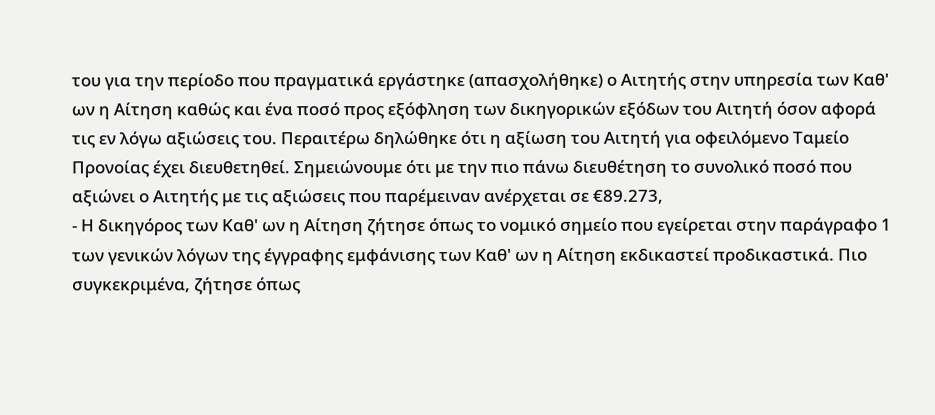του για την περίοδο που πραγματικά εργάστηκε (απασχολήθηκε) ο Αιτητής στην υπηρεσία των Καθ' ων η Αίτηση καθώς και ένα ποσό προς εξόφληση των δικηγορικών εξόδων του Αιτητή όσον αφορά τις εν λόγω αξιώσεις του. Περαιτέρω δηλώθηκε ότι η αξίωση του Αιτητή για οφειλόμενο Ταμείο Προνοίας έχει διευθετηθεί. Σημειώνουμε ότι με την πιο πάνω διευθέτηση το συνολικό ποσό που αξιώνει ο Αιτητής με τις αξιώσεις που παρέμειναν ανέρχεται σε €89.273,
- Η δικηγόρος των Καθ' ων η Αίτηση ζήτησε όπως το νομικό σημείο που εγείρεται στην παράγραφο 1 των γενικών λόγων της έγγραφης εμφάνισης των Καθ' ων η Αίτηση εκδικαστεί προδικαστικά. Πιο συγκεκριμένα, ζήτησε όπως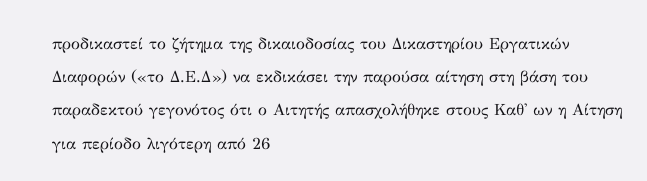προδικαστεί το ζήτημα της δικαιοδοσίας του Δικαστηρίου Εργατικών Διαφορών («το Δ.Ε.Δ») να εκδικάσει την παρούσα αίτηση στη βάση του παραδεκτού γεγονότος ότι ο Αιτητής απασχολήθηκε στους Καθ' ων η Αίτηση για περίοδο λιγότερη από 26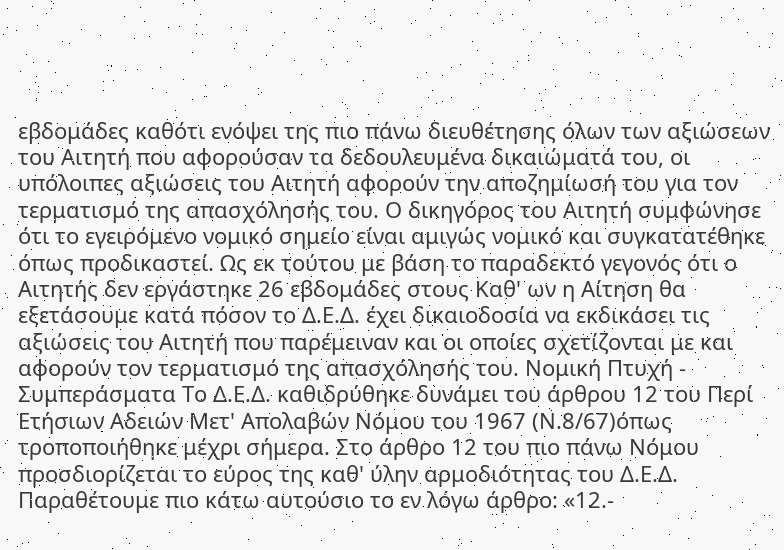εβδομάδες καθότι ενόψει της πιο πάνω διευθέτησης όλων των αξιώσεων του Αιτητή που αφορούσαν τα δεδουλευμένα δικαιώματά του, οι υπόλοιπες αξιώσεις του Αιτητή αφορούν την αποζημίωσή του για τον τερματισμό της απασχόλησής του. Ο δικηγόρος του Αιτητή συμφώνησε ότι το εγειρόμενο νομικό σημείο είναι αμιγώς νομικό και συγκατατέθηκε όπως προδικαστεί. Ως εκ τούτου με βάση το παραδεκτό γεγονός ότι ο Αιτητής δεν εργάστηκε 26 εβδομάδες στους Καθ' ων η Αίτηση θα εξετάσουμε κατά πόσον το Δ.Ε.Δ. έχει δικαιοδοσία να εκδικάσει τις αξιώσεις του Αιτητή που παρέμειναν και οι οποίες σχετίζονται με και αφορούν τον τερματισμό της απασχόλησής του. Νομική Πτυχή - Συμπεράσματα Το Δ.Ε.Δ. καθιδρύθηκε δυνάμει του άρθρου 12 του Περί Ετήσιων Αδειών Μετ' Απολαβών Νόμου του 1967 (Ν.8/67)όπως τροποποιήθηκε μέχρι σήμερα. Στο άρθρο 12 του πιο πάνω Νόμου προσδιορίζεται το εύρος της καθ' ύλην αρμοδιότητας του Δ.Ε.Δ. Παραθέτουμε πιο κάτω αυτούσιο το εν λόγω άρθρο: «12.-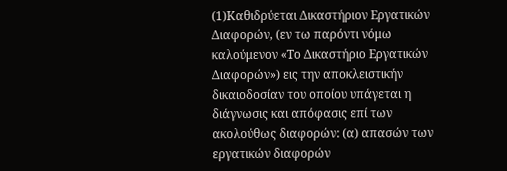(1)Καθιδρύεται Δικαστήριον Εργατικών Διαφορών, (εν τω παρόντι νόμω καλούμενον «Το Δικαστήριο Εργατικών Διαφορών») εις την αποκλειστικήν δικαιοδοσίαν του οποίου υπάγεται η διάγνωσις και απόφασις επί των ακολούθως διαφορών: (α) απασών των εργατικών διαφορών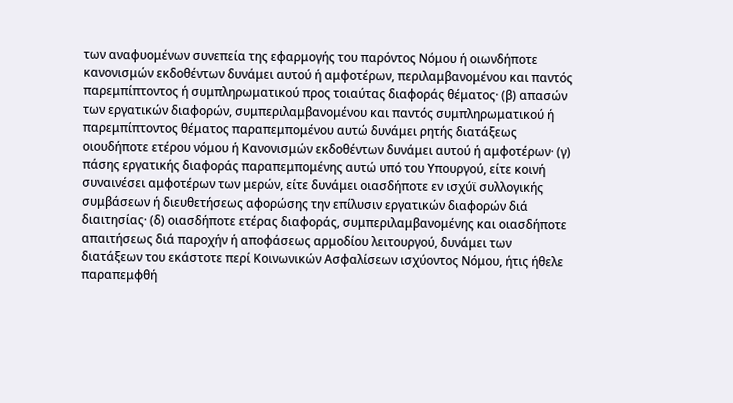των αναφυομένων συνεπεία της εφαρμογής του παρόντος Νόμου ή οιωνδήποτε κανονισμών εκδοθέντων δυνάμει αυτού ή αμφοτέρων, περιλαμβανομένου και παντός παρεμπίπτοντος ή συμπληρωματικού προς τοιαύτας διαφοράς θέματος· (β) απασών των εργατικών διαφορών, συμπεριλαμβανομένου και παντός συμπληρωματικού ή παρεμπίπτοντος θέματος παραπεμπομένου αυτώ δυνάμει ρητής διατάξεως οιουδήποτε ετέρου νόμου ή Κανονισμών εκδοθέντων δυνάμει αυτού ή αμφοτέρων· (γ) πάσης εργατικής διαφοράς παραπεμπομένης αυτώ υπό του Υπουργού, είτε κοινή συναινέσει αμφοτέρων των μερών, είτε δυνάμει οιασδήποτε εν ισχύϊ συλλογικής συμβάσεων ή διευθετήσεως αφορώσης την επίλυσιν εργατικών διαφορών διά διαιτησίας· (δ) οιασδήποτε ετέρας διαφοράς, συμπεριλαμβανομένης και οιασδήποτε απαιτήσεως διά παροχήν ή αποφάσεως αρμοδίου λειτουργού, δυνάμει των διατάξεων του εκάστοτε περί Κοινωνικών Ασφαλίσεων ισχύοντος Νόμου, ήτις ήθελε παραπεμφθή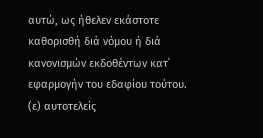αυτώ, ως ήθελεν εκάστοτε καθορισθή διά νόμου ή διά κανονισμών εκδοθέντων κατ΄ εφαρμογήν του εδαφίου τούτου. (ε) αυτοτελείς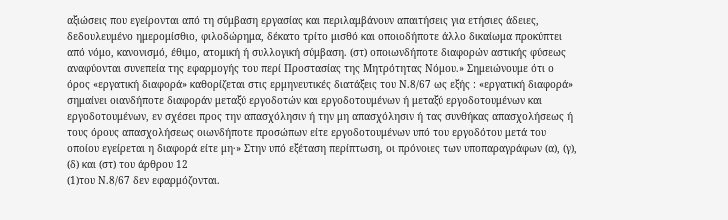αξιώσεις που εγείρονται από τη σύμβαση εργασίας και περιλαμβάνουν απαιτήσεις για ετήσιες άδειες, δεδουλευμένο ημερομίσθιο, φιλοδώρημα, δέκατο τρίτο μισθό και οποιοδήποτε άλλο δικαίωμα προκύπτει από νόμο, κανονισμό, έθιμο, ατομική ή συλλογική σύμβαση. (στ) οποιωνδήποτε διαφορών αστικής φύσεως αναφύονται συνεπεία της εφαρμογής του περί Προστασίας της Μητρότητας Νόμου.» Σημειώνουμε ότι ο όρος «εργατική διαφορά» καθορίζεται στις ερμηνευτικές διατάξεις του Ν.8/67 ως εξής : «εργατική διαφορά» σημαίνει οιανδήποτε διαφοράν μεταξύ εργοδοτών και εργοδοτουμένων ή μεταξύ εργοδοτουμένων και εργοδοτουμένων, εν σχέσει προς την απασχόλησιν ή την μη απασχόλησιν ή τας συνθήκας απασχολήσεως ή τους όρους απασχολήσεως οιωνδήποτε προσώπων είτε εργοδοτουμένων υπό του εργοδότου μετά του οποίου εγείρεται η διαφορά είτε μη·» Στην υπό εξέταση περίπτωση, οι πρόνοιες των υποπαραγράφων (α), (γ), (δ) και (στ) του άρθρου 12
(1)του Ν.8/67 δεν εφαρμόζονται.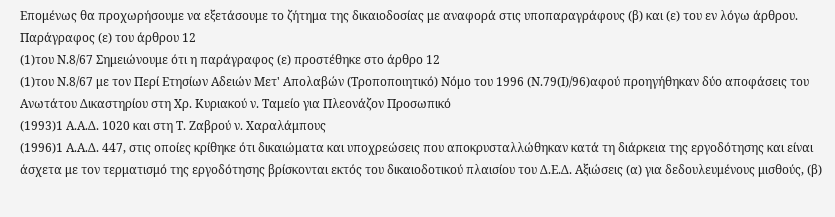Επομένως θα προχωρήσουμε να εξετάσουμε το ζήτημα της δικαιοδοσίας με αναφορά στις υποπαραγράφους (β) και (ε) του εν λόγω άρθρου. Παράγραφος (ε) του άρθρου 12
(1)του Ν.8/67 Σημειώνουμε ότι η παράγραφος (ε) προστέθηκε στο άρθρο 12
(1)του Ν.8/67 με τον Περί Ετησίων Αδειών Μετ' Απολαβών (Τροποποιητικό) Νόμο του 1996 (Ν.79(Ι)/96)αφού προηγήθηκαν δύο αποφάσεις του Ανωτάτου Δικαστηρίου στη Χρ. Κυριακού ν. Ταμείο για Πλεονάζον Προσωπικό
(1993)1 Α.Α.Δ. 1020 και στη Τ. Ζαβρού ν. Χαραλάμπους
(1996)1 Α.Α.Δ. 447, στις οποίες κρίθηκε ότι δικαιώματα και υποχρεώσεις που αποκρυσταλλώθηκαν κατά τη διάρκεια της εργοδότησης και είναι άσχετα με τον τερματισμό της εργοδότησης βρίσκονται εκτός του δικαιοδοτικού πλαισίου του Δ.Ε.Δ. Αξιώσεις (α) για δεδουλευμένους μισθούς, (β)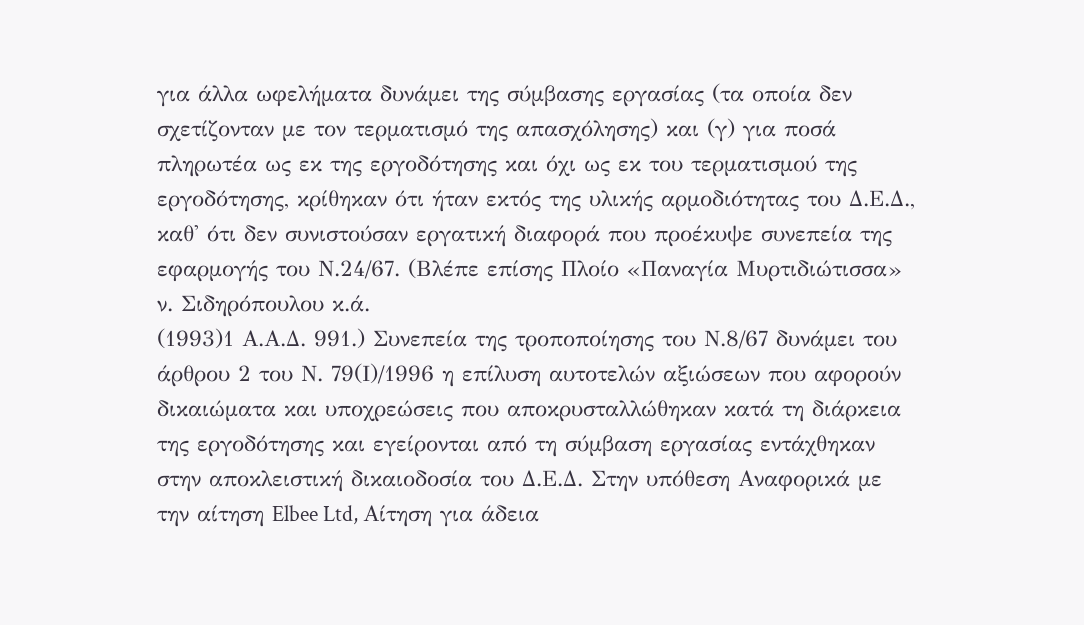για άλλα ωφελήματα δυνάμει της σύμβασης εργασίας (τα οποία δεν σχετίζονταν με τον τερματισμό της απασχόλησης) και (γ) για ποσά πληρωτέα ως εκ της εργοδότησης και όχι ως εκ του τερματισμού της εργοδότησης, κρίθηκαν ότι ήταν εκτός της υλικής αρμοδιότητας του Δ.Ε.Δ., καθ' ότι δεν συνιστούσαν εργατική διαφορά που προέκυψε συνεπεία της εφαρμογής του Ν.24/67. (Βλέπε επίσης Πλοίο «Παναγία Μυρτιδιώτισσα» ν. Σιδηρόπουλου κ.ά.
(1993)1 Α.Α.Δ. 991.) Συνεπεία της τροποποίησης του Ν.8/67 δυνάμει του άρθρου 2 του Ν. 79(Ι)/1996 η επίλυση αυτοτελών αξιώσεων που αφορούν δικαιώματα και υποχρεώσεις που αποκρυσταλλώθηκαν κατά τη διάρκεια της εργοδότησης και εγείρονται από τη σύμβαση εργασίας εντάχθηκαν στην αποκλειστική δικαιοδοσία του Δ.Ε.Δ. Στην υπόθεση Αναφορικά με την αίτηση Elbee Ltd, Αίτηση για άδεια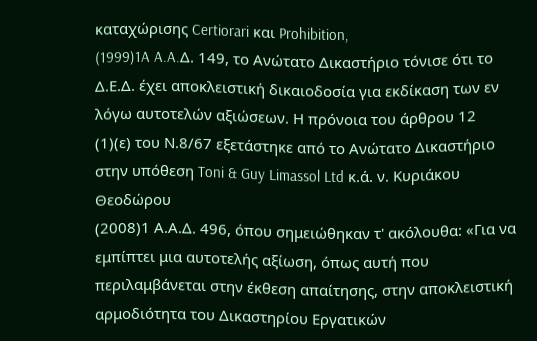καταχώρισης Certiorari και Prohibition,
(1999)1A A.A.Δ. 149, το Ανώτατο Δικαστήριο τόνισε ότι το Δ.Ε.Δ. έχει αποκλειστική δικαιοδοσία για εκδίκαση των εν λόγω αυτοτελών αξιώσεων. Η πρόνοια του άρθρου 12
(1)(ε) του Ν.8/67 εξετάστηκε από το Ανώτατο Δικαστήριο στην υπόθεση Toni & Guy Limassol Ltd κ.ά. ν. Κυριάκου Θεοδώρου
(2008)1 Α.Α.Δ. 496, όπου σημειώθηκαν τ' ακόλουθα: «Για να εμπίπτει μια αυτοτελής αξίωση, όπως αυτή που περιλαμβάνεται στην έκθεση απαίτησης, στην αποκλειστική αρμοδιότητα του Δικαστηρίου Εργατικών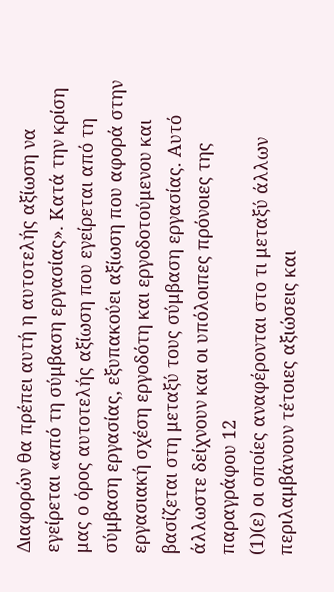Διαφορών θα πρέπει αυτή η αυτοτελής αξίωση να εγείρεται «από τη σύμβαση εργασίας». Κατά την κρίση μας ο όρος αυτοτελής αξίωση που εγείρεται από τη σύμβαση εργασίας, εξυπακούει αξίωση που αφορά στην εργασιακή σχέση εργοδότη και εργοδοτούμενου και βασίζεται στη μεταξύ τους σύμβαση εργασίας. Αυτό άλλωστε δείχνουν και οι υπόλοιπες πρόνοιες της παραγράφου 12
(1)(ε) οι οποίες αναφέρονται στο τι μεταξύ άλλων περιλαμβάνουν τέτοιες αξιώσεις και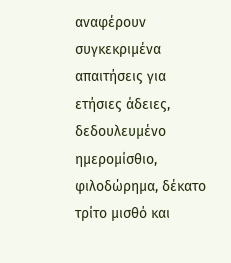αναφέρουν συγκεκριμένα απαιτήσεις για ετήσιες άδειες, δεδουλευμένο ημερομίσθιο, φιλοδώρημα, δέκατο τρίτο μισθό και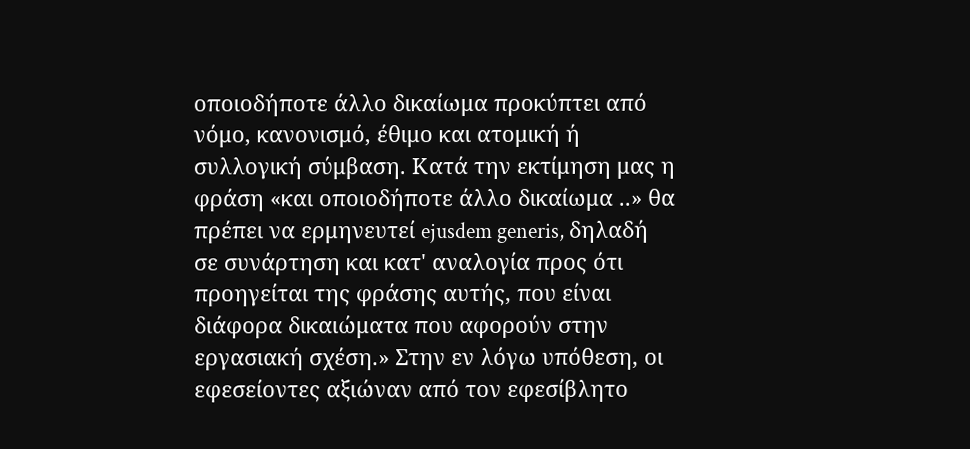οποιοδήποτε άλλο δικαίωμα προκύπτει από νόμο, κανονισμό, έθιμο και ατομική ή συλλογική σύμβαση. Κατά την εκτίμηση μας η φράση «και οποιοδήποτε άλλο δικαίωμα ..» θα πρέπει να ερμηνευτεί ejusdem generis, δηλαδή σε συνάρτηση και κατ' αναλογία προς ότι προηγείται της φράσης αυτής, που είναι διάφορα δικαιώματα που αφορούν στην εργασιακή σχέση.» Στην εν λόγω υπόθεση, οι εφεσείοντες αξιώναν από τον εφεσίβλητο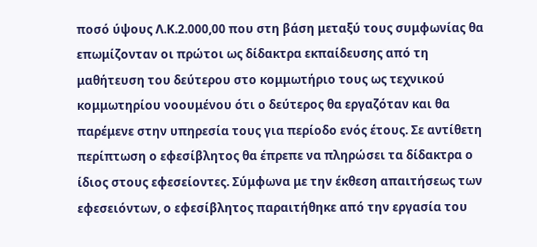ποσό ύψους Λ.Κ.2.000,00 που στη βάση μεταξύ τους συμφωνίας θα επωμίζονταν οι πρώτοι ως δίδακτρα εκπαίδευσης από τη μαθήτευση του δεύτερου στο κομμωτήριο τους ως τεχνικού κομμωτηρίου νοουμένου ότι ο δεύτερος θα εργαζόταν και θα παρέμενε στην υπηρεσία τους για περίοδο ενός έτους. Σε αντίθετη περίπτωση ο εφεσίβλητος θα έπρεπε να πληρώσει τα δίδακτρα ο ίδιος στους εφεσείοντες. Σύμφωνα με την έκθεση απαιτήσεως των εφεσειόντων, ο εφεσίβλητος παραιτήθηκε από την εργασία του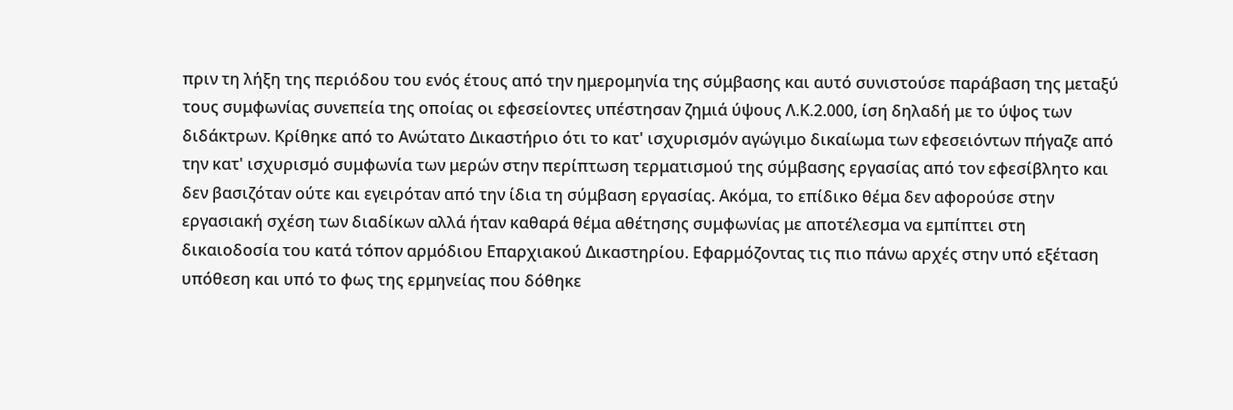πριν τη λήξη της περιόδου του ενός έτους από την ημερομηνία της σύμβασης και αυτό συνιστούσε παράβαση της μεταξύ τους συμφωνίας συνεπεία της οποίας οι εφεσείοντες υπέστησαν ζημιά ύψους Λ.Κ.2.000, ίση δηλαδή με το ύψος των διδάκτρων. Κρίθηκε από το Ανώτατο Δικαστήριο ότι το κατ' ισχυρισμόν αγώγιμο δικαίωμα των εφεσειόντων πήγαζε από την κατ' ισχυρισμό συμφωνία των μερών στην περίπτωση τερματισμού της σύμβασης εργασίας από τον εφεσίβλητο και δεν βασιζόταν ούτε και εγειρόταν από την ίδια τη σύμβαση εργασίας. Ακόμα, το επίδικο θέμα δεν αφορούσε στην εργασιακή σχέση των διαδίκων αλλά ήταν καθαρά θέμα αθέτησης συμφωνίας με αποτέλεσμα να εμπίπτει στη δικαιοδοσία του κατά τόπον αρμόδιου Επαρχιακού Δικαστηρίου. Εφαρμόζοντας τις πιο πάνω αρχές στην υπό εξέταση υπόθεση και υπό το φως της ερμηνείας που δόθηκε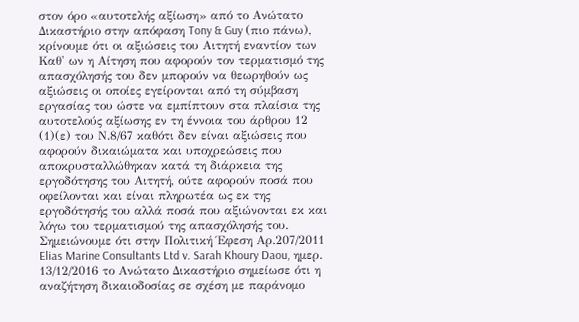στον όρο «αυτοτελής αξίωση» από το Ανώτατο Δικαστήριο στην απόφαση Tony & Guy (πιο πάνω), κρίνουμε ότι οι αξιώσεις του Αιτητή εναντίον των Καθ' ων η Αίτηση που αφορούν τον τερματισμό της απασχόλησής του δεν μπορούν να θεωρηθούν ως αξιώσεις οι οποίες εγείρονται από τη σύμβαση εργασίας του ώστε να εμπίπτουν στα πλαίσια της αυτοτελούς αξίωσης εν τη έννοια του άρθρου 12
(1)(ε) του Ν.8/67 καθότι δεν είναι αξιώσεις που αφορούν δικαιώματα και υποχρεώσεις που αποκρυσταλλώθηκαν κατά τη διάρκεια της εργοδότησης του Αιτητή, ούτε αφορούν ποσά που οφείλονται και είναι πληρωτέα ως εκ της εργοδότησής του αλλά ποσά που αξιώνονται εκ και λόγω του τερματισμού της απασχόλησής του. Σημειώνουμε ότι στην Πολιτική Έφεση Αρ.207/2011 Elias Marine Consultants Ltd v. Sarah Khoury Daou, ημερ. 13/12/2016 το Ανώτατο Δικαστήριο σημείωσε ότι η αναζήτηση δικαιοδοσίας σε σχέση με παράνομο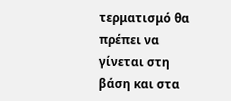τερματισμό θα πρέπει να γίνεται στη βάση και στα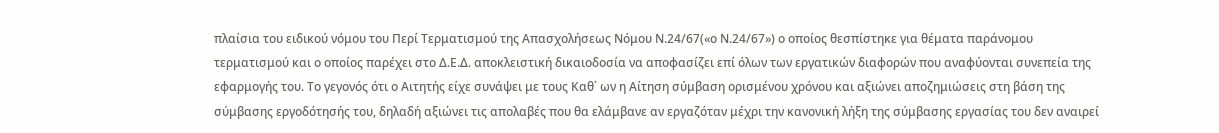πλαίσια του ειδικού νόμου του Περί Τερματισμού της Απασχολήσεως Νόμου Ν.24/67(«ο Ν.24/67») ο οποίος θεσπίστηκε για θέματα παράνομου τερματισμού και ο οποίος παρέχει στο Δ.Ε.Δ. αποκλειστική δικαιοδοσία να αποφασίζει επί όλων των εργατικών διαφορών που αναφύονται συνεπεία της εφαρμογής του. Το γεγονός ότι ο Αιτητής είχε συνάψει με τους Καθ΄ ων η Αίτηση σύμβαση ορισμένου χρόνου και αξιώνει αποζημιώσεις στη βάση της σύμβασης εργοδότησής του, δηλαδή αξιώνει τις απολαβές που θα ελάμβανε αν εργαζόταν μέχρι την κανονική λήξη της σύμβασης εργασίας του δεν αναιρεί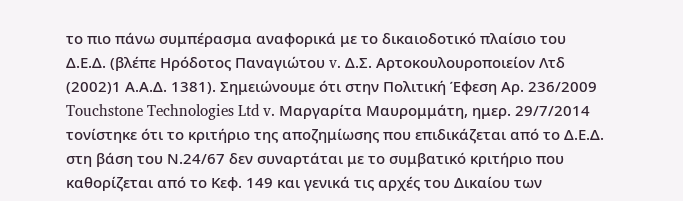το πιο πάνω συμπέρασμα αναφορικά με το δικαιοδοτικό πλαίσιο του Δ.Ε.Δ. (βλέπε Ηρόδοτος Παναγιώτου v. Δ.Σ. Αρτοκουλουροποιείον Λτδ
(2002)1 Α.Α.Δ. 1381). Σημειώνουμε ότι στην Πολιτική Έφεση Αρ. 236/2009 Touchstone Technologies Ltd v. Μαργαρίτα Μαυρομμάτη, ημερ. 29/7/2014 τονίστηκε ότι το κριτήριο της αποζημίωσης που επιδικάζεται από το Δ.Ε.Δ. στη βάση του Ν.24/67 δεν συναρτάται με το συμβατικό κριτήριο που καθορίζεται από το Κεφ. 149 και γενικά τις αρχές του Δικαίου των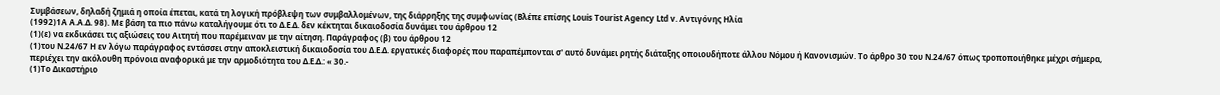Συμβάσεων, δηλαδή ζημιά η οποία έπεται, κατά τη λογική πρόβλεψη των συμβαλλομένων, της διάρρηξης της συμφωνίας (Βλέπε επίσης Louis Tourist Agency Ltd v. Αντιγόνης Ηλία
(1992)1Α Α.Α.Δ. 98). Με βάση τα πιο πάνω καταλήγουμε ότι το Δ.Ε.Δ. δεν κέκτηται δικαιοδοσία δυνάμει του άρθρου 12
(1)(ε) να εκδικάσει τις αξιώσεις του Αιτητή που παρέμειναν με την αίτηση. Παράγραφος (β) του άρθρου 12
(1)του Ν.24/67 Η εν λόγω παράγραφος εντάσσει στην αποκλειστική δικαιοδοσία του Δ.Ε.Δ. εργατικές διαφορές που παραπέμπονται σ' αυτό δυνάμει ρητής διάταξης οποιουδήποτε άλλου Νόμου ή Κανονισμών. Το άρθρο 30 του Ν.24/67 όπως τροποποιήθηκε μέχρι σήμερα, περιέχει την ακόλουθη πρόνοια αναφορικά με την αρμοδιότητα του Δ.Ε.Δ.: « 30.-
(1)Το Δικαστήριο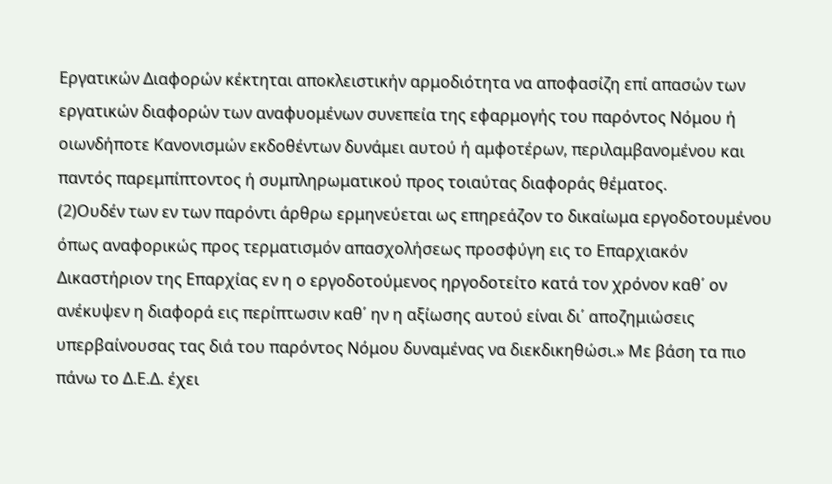Εργατικών Διαφορών κέκτηται αποκλειστικήν αρμοδιότητα να αποφασίζη επί απασών των εργατικών διαφορών των αναφυομένων συνεπεία της εφαρμογής του παρόντος Νόμου ή οιωνδήποτε Κανονισμών εκδοθέντων δυνάμει αυτού ή αμφοτέρων, περιλαμβανομένου και παντός παρεμπίπτοντος ή συμπληρωματικού προς τοιαύτας διαφοράς θέματος.
(2)Ουδέν των εν των παρόντι άρθρω ερμηνεύεται ως επηρεάζον το δικαίωμα εργοδοτουμένου όπως αναφορικώς προς τερματισμόν απασχολήσεως προσφύγη εις το Επαρχιακόν Δικαστήριον της Επαρχίας εν η ο εργοδοτούμενος ηργοδοτείτο κατά τον χρόνον καθ΄ ον ανέκυψεν η διαφορά εις περίπτωσιν καθ΄ ην η αξίωσης αυτού είναι δι΄ αποζημιώσεις υπερβαίνουσας τας διά του παρόντος Νόμου δυναμένας να διεκδικηθώσι.» Με βάση τα πιο πάνω το Δ.Ε.Δ. έχει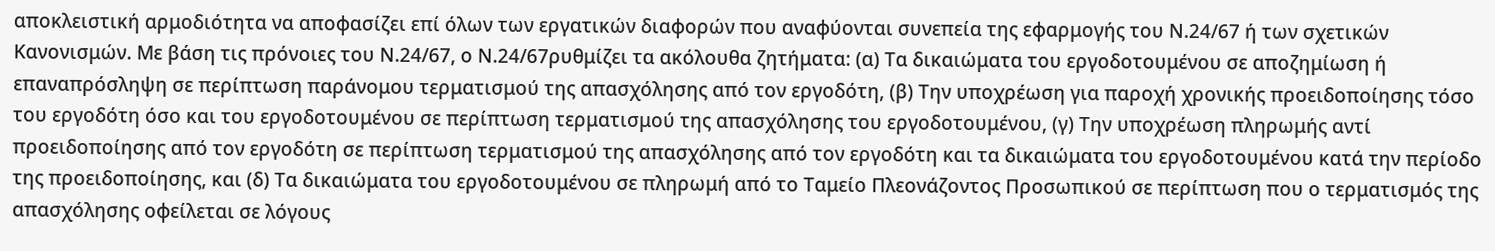αποκλειστική αρμοδιότητα να αποφασίζει επί όλων των εργατικών διαφορών που αναφύονται συνεπεία της εφαρμογής του Ν.24/67 ή των σχετικών Κανονισμών. Με βάση τις πρόνοιες του Ν.24/67, ο Ν.24/67ρυθμίζει τα ακόλουθα ζητήματα: (α) Τα δικαιώματα του εργοδοτουμένου σε αποζημίωση ή επαναπρόσληψη σε περίπτωση παράνομου τερματισμού της απασχόλησης από τον εργοδότη, (β) Την υποχρέωση για παροχή χρονικής προειδοποίησης τόσο του εργοδότη όσο και του εργοδοτουμένου σε περίπτωση τερματισμού της απασχόλησης του εργοδοτουμένου, (γ) Την υποχρέωση πληρωμής αντί προειδοποίησης από τον εργοδότη σε περίπτωση τερματισμού της απασχόλησης από τον εργοδότη και τα δικαιώματα του εργοδοτουμένου κατά την περίοδο της προειδοποίησης, και (δ) Τα δικαιώματα του εργοδοτουμένου σε πληρωμή από το Ταμείο Πλεονάζοντος Προσωπικού σε περίπτωση που ο τερματισμός της απασχόλησης οφείλεται σε λόγους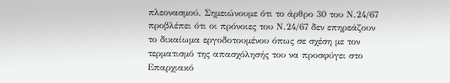πλεονασμού. Σημειώνουμε ότι το άρθρο 30 του Ν.24/67 προβλέπει ότι οι πρόνοιες του Ν.24/67 δεν επηρεάζουν το δικαίωμα εργοδοτουμένου όπως σε σχέση με τον τερματισμό της απασχόλησής του να προσφύγει στο Επαρχιακό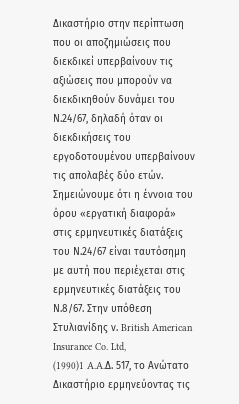Δικαστήριο στην περίπτωση που οι αποζημιώσεις που διεκδικεί υπερβαίνουν τις αξιώσεις που μπορούν να διεκδικηθούν δυνάμει του Ν.24/67, δηλαδή όταν οι διεκδικήσεις του εργοδοτουμένου υπερβαίνουν τις απολαβές δύο ετών. Σημειώνουμε ότι η έννοια του όρου «εργατική διαφορά» στις ερμηνευτικές διατάξεις του Ν.24/67 είναι ταυτόσημη με αυτή που περιέχεται στις ερμηνευτικές διατάξεις του Ν.8/67. Στην υπόθεση Στυλιανίδης ν. British American Insurance Co. Ltd,
(1990)1 A.A.Δ. 517, το Ανώτατο Δικαστήριο ερμηνεύοντας τις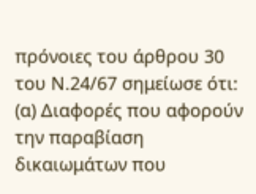πρόνοιες του άρθρου 30 του Ν.24/67 σημείωσε ότι: (α) Διαφορές που αφορούν την παραβίαση δικαιωμάτων που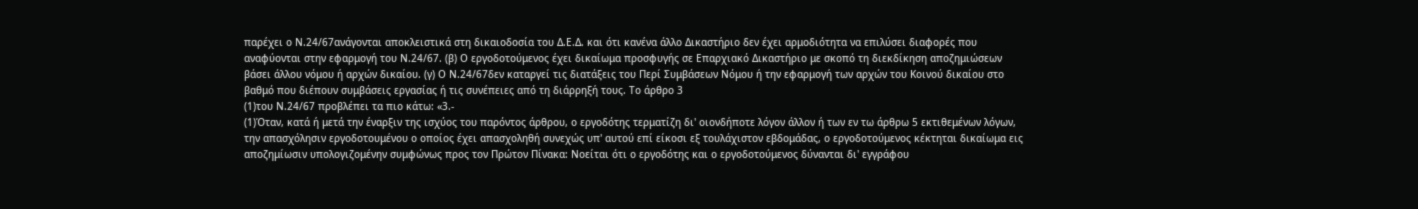παρέχει ο Ν.24/67ανάγονται αποκλειστικά στη δικαιοδοσία του Δ.Ε.Δ. και ότι κανένα άλλο Δικαστήριο δεν έχει αρμοδιότητα να επιλύσει διαφορές που αναφύονται στην εφαρμογή του Ν.24/67. (β) Ο εργοδοτούμενος έχει δικαίωμα προσφυγής σε Επαρχιακό Δικαστήριο με σκοπό τη διεκδίκηση αποζημιώσεων βάσει άλλου νόμου ή αρχών δικαίου. (γ) Ο Ν.24/67δεν καταργεί τις διατάξεις του Περί Συμβάσεων Νόμου ή την εφαρμογή των αρχών του Κοινού δικαίου στο βαθμό που διέπουν συμβάσεις εργασίας ή τις συνέπειες από τη διάρρηξή τους. Το άρθρο 3
(1)του Ν.24/67 προβλέπει τα πιο κάτω: «3.-
(1)Όταν, κατά ή μετά την έναρξιν της ισχύος του παρόντος άρθρου, ο εργοδότης τερματίζη δι' οιονδήποτε λόγον άλλον ή των εν τω άρθρω 5 εκτιθεμένων λόγων, την απασχόλησιν εργοδοτουμένου ο οποίος έχει απασχοληθή συνεχώς υπ' αυτού επί είκοσι εξ τουλάχιστον εβδομάδας, ο εργοδοτούμενος κέκτηται δικαίωμα εις αποζημίωσιν υπολογιζομένην συμφώνως προς τον Πρώτον Πίνακα: Νοείται ότι ο εργοδότης και ο εργοδοτούμενος δύνανται δι' εγγράφου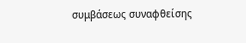συμβάσεως συναφθείσης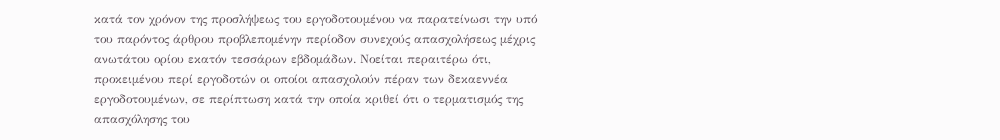κατά τον χρόνον της προσλήψεως του εργοδοτουμένου να παρατείνωσι την υπό του παρόντος άρθρου προβλεπομένην περίοδον συνεχούς απασχολήσεως μέχρις ανωτάτου ορίου εκατόν τεσσάρων εβδομάδων. Νοείται περαιτέρω ότι, προκειμένου περί εργοδοτών οι οποίοι απασχολούν πέραν των δεκαεννέα εργοδοτουμένων, σε περίπτωση κατά την οποία κριθεί ότι ο τερματισμός της απασχόλησης του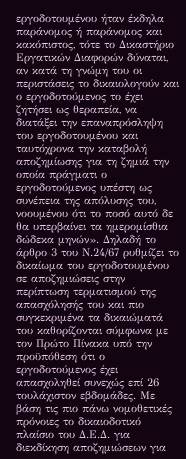εργοδοτουμένου ήταν έκδηλα παράνομος ή παράνομος και κακόπιστος, τότε το Δικαστήριο Εργατικών Διαφορών δύναται, αν κατά τη γνώμη του οι περιστάσεις το δικαιολογούν και ο εργοδοτούμενος το έχει ζητήσει ως θεραπεία, να διατάξει την επαναπρόσληψη του εργοδοτουμένου και ταυτόχρονα την καταβολή αποζημίωσης για τη ζημιά την οποία πράγματι ο εργοδοτούμενος υπέστη ως συνέπεια της απόλυσης του, νοουμένου ότι το ποσό αυτό δε θα υπερβαίνει τα ημερομίσθια δώδεκα μηνών». Δηλαδή το άρθρο 3 του Ν.24/67 ρυθμίζει το δικαίωμα του εργοδοτουμένου σε αποζημιώσεις στην περίπτωση τερματισμού της απασχόλησής του και πιο συγκεκριμένα τα δικαιώματά του καθορίζονται σύμφωνα με τον Πρώτο Πίνακα υπό την προϋπόθεση ότι ο εργοδοτούμενος έχει απασχοληθεί συνεχώς επί 26 τουλάχιστον εβδομάδες. Με βάση τις πιο πάνω νομοθετικές πρόνοιες το δικαιοδοτικό πλαίσιο του Δ.Ε.Δ. για διεκδίκηση αποζημιώσεων για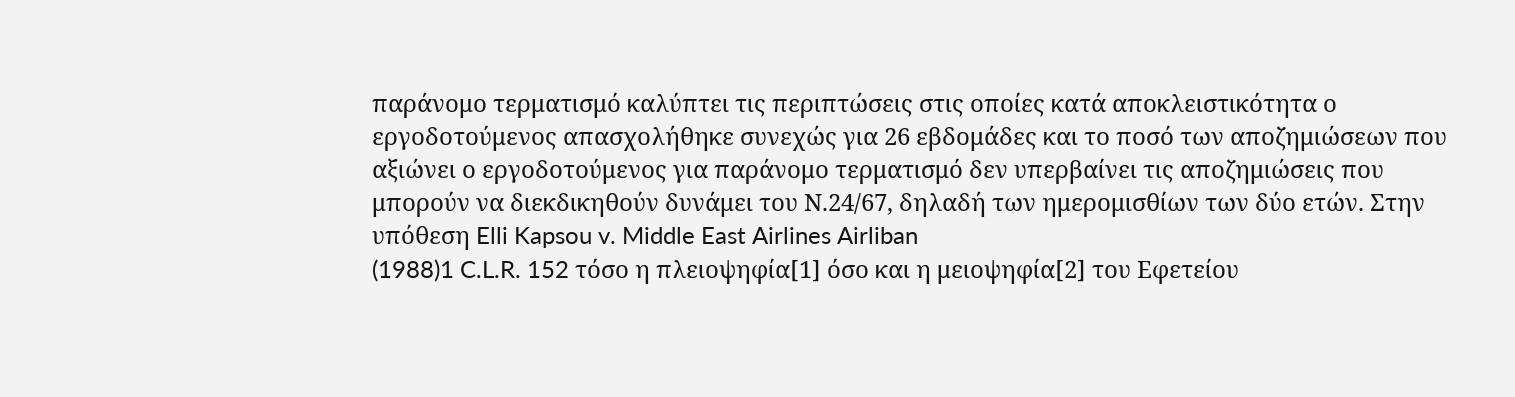παράνομο τερματισμό καλύπτει τις περιπτώσεις στις οποίες κατά αποκλειστικότητα ο εργοδοτούμενος απασχολήθηκε συνεχώς για 26 εβδομάδες και το ποσό των αποζημιώσεων που αξιώνει ο εργοδοτούμενος για παράνομο τερματισμό δεν υπερβαίνει τις αποζημιώσεις που μπορούν να διεκδικηθούν δυνάμει του Ν.24/67, δηλαδή των ημερομισθίων των δύο ετών. Στην υπόθεση Elli Kapsou v. Middle East Airlines Airliban
(1988)1 C.L.R. 152 τόσο η πλειοψηφία[1] όσο και η μειοψηφία[2] του Εφετείου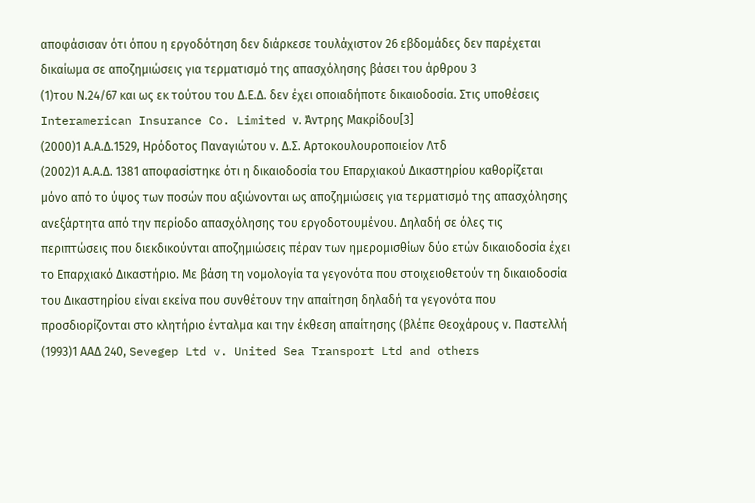αποφάσισαν ότι όπου η εργοδότηση δεν διάρκεσε τουλάχιστον 26 εβδομάδες δεν παρέχεται δικαίωμα σε αποζημιώσεις για τερματισμό της απασχόλησης βάσει του άρθρου 3
(1)του Ν.24/67 και ως εκ τούτου του Δ.Ε.Δ. δεν έχει οποιαδήποτε δικαιοδοσία. Στις υποθέσεις Interamerican Insurance Co. Limited ν. Άντρης Μακρίδου[3]
(2000)1 Α.Α.Δ.1529, Ηρόδοτος Παναγιώτου ν. Δ.Σ. Αρτοκουλουροποιείον Λτδ
(2002)1 Α.Α.Δ. 1381 αποφασίστηκε ότι η δικαιοδοσία του Επαρχιακού Δικαστηρίου καθορίζεται μόνο από το ύψος των ποσών που αξιώνονται ως αποζημιώσεις για τερματισμό της απασχόλησης ανεξάρτητα από την περίοδο απασχόλησης του εργοδοτουμένου. Δηλαδή σε όλες τις περιπτώσεις που διεκδικούνται αποζημιώσεις πέραν των ημερομισθίων δύο ετών δικαιοδοσία έχει το Επαρχιακό Δικαστήριο. Με βάση τη νομολογία τα γεγονότα που στοιχειοθετούν τη δικαιοδοσία του Δικαστηρίου είναι εκείνα που συνθέτουν την απαίτηση δηλαδή τα γεγονότα που προσδιορίζονται στο κλητήριο ένταλμα και την έκθεση απαίτησης (βλέπε Θεοχάρους ν. Παστελλή
(1993)1 ΑΑΔ 240, Sevegep Ltd v. United Sea Transport Ltd and others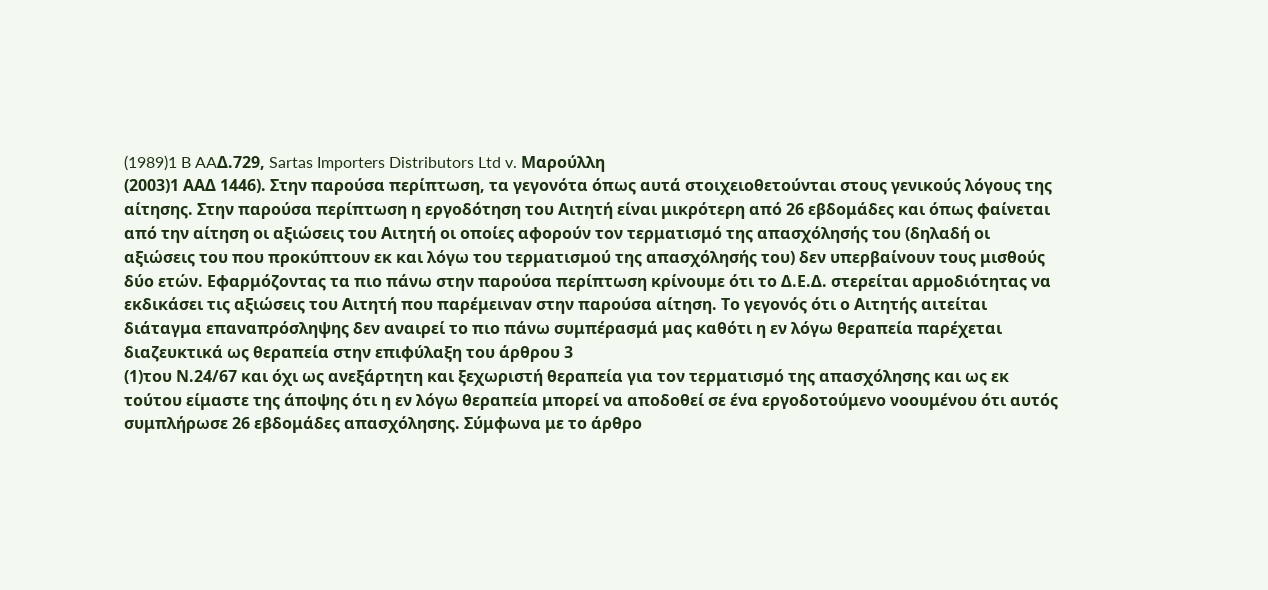(1989)1 B AAΔ.729, Sartas Importers Distributors Ltd v. Mαρούλλη
(2003)1 ΑΑΔ 1446). Στην παρούσα περίπτωση, τα γεγονότα όπως αυτά στοιχειοθετούνται στους γενικούς λόγους της αίτησης. Στην παρούσα περίπτωση η εργοδότηση του Αιτητή είναι μικρότερη από 26 εβδομάδες και όπως φαίνεται από την αίτηση οι αξιώσεις του Αιτητή οι οποίες αφορούν τον τερματισμό της απασχόλησής του (δηλαδή οι αξιώσεις του που προκύπτουν εκ και λόγω του τερματισμού της απασχόλησής του) δεν υπερβαίνουν τους μισθούς δύο ετών. Εφαρμόζοντας τα πιο πάνω στην παρούσα περίπτωση κρίνουμε ότι το Δ.Ε.Δ. στερείται αρμοδιότητας να εκδικάσει τις αξιώσεις του Αιτητή που παρέμειναν στην παρούσα αίτηση. Το γεγονός ότι ο Αιτητής αιτείται διάταγμα επαναπρόσληψης δεν αναιρεί το πιο πάνω συμπέρασμά μας καθότι η εν λόγω θεραπεία παρέχεται διαζευκτικά ως θεραπεία στην επιφύλαξη του άρθρου 3
(1)του Ν.24/67 και όχι ως ανεξάρτητη και ξεχωριστή θεραπεία για τον τερματισμό της απασχόλησης και ως εκ τούτου είμαστε της άποψης ότι η εν λόγω θεραπεία μπορεί να αποδοθεί σε ένα εργοδοτούμενο νοουμένου ότι αυτός συμπλήρωσε 26 εβδομάδες απασχόλησης. Σύμφωνα με το άρθρο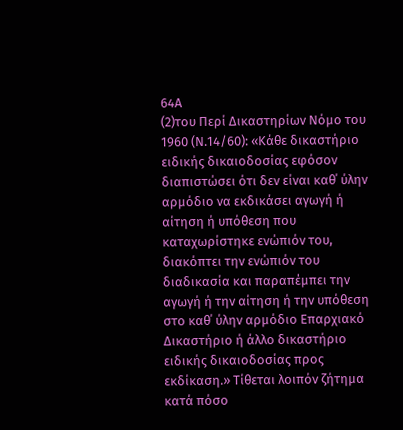64Α
(2)του Περί Δικαστηρίων Νόμο του 1960 (Ν.14/60): «Κάθε δικαστήριο ειδικής δικαιοδοσίας εφόσον διαπιστώσει ότι δεν είναι καθ΄ ύλην αρμόδιο να εκδικάσει αγωγή ή αίτηση ή υπόθεση που καταχωρίστηκε ενώπιόν του, διακόπτει την ενώπιόν του διαδικασία και παραπέμπει την αγωγή ή την αίτηση ή την υπόθεση στο καθ΄ ύλην αρμόδιο Επαρχιακό Δικαστήριο ή άλλο δικαστήριο ειδικής δικαιοδοσίας προς εκδίκαση.» Τίθεται λοιπόν ζήτημα κατά πόσο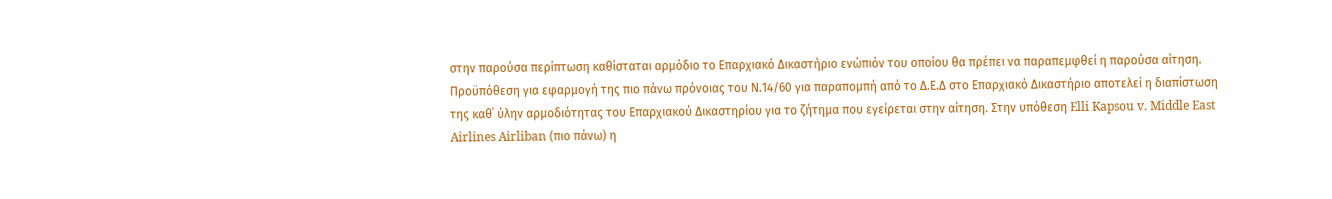στην παρούσα περίπτωση καθίσταται αρμόδιο το Επαρχιακό Δικαστήριο ενώπιόν του οποίου θα πρέπει να παραπεμφθεί η παρούσα αίτηση. Προϋπόθεση για εφαρμογή της πιο πάνω πρόνοιας του Ν.14/60 για παραπομπή από το Δ.Ε.Δ στο Επαρχιακό Δικαστήριο αποτελεί η διαπίστωση της καθ΄ ύλην αρμοδιότητας του Επαρχιακού Δικαστηρίου για το ζήτημα που εγείρεται στην αίτηση. Στην υπόθεση Elli Kapsou v. Middle East Airlines Airliban (πιο πάνω) η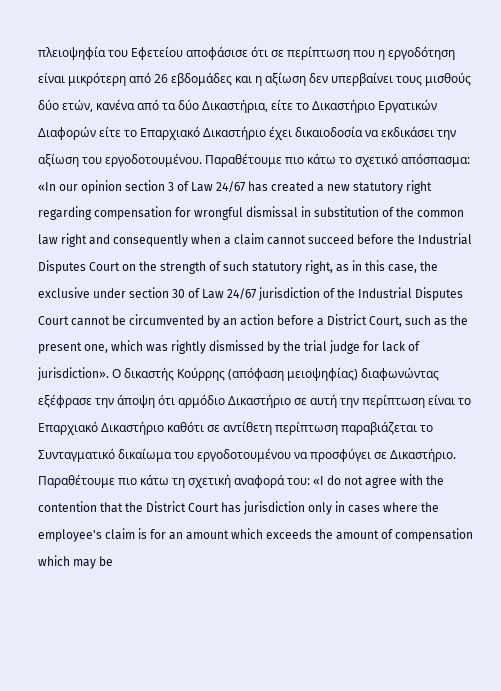πλειοψηφία του Εφετείου αποφάσισε ότι σε περίπτωση που η εργοδότηση είναι μικρότερη από 26 εβδομάδες και η αξίωση δεν υπερβαίνει τους μισθούς δύο ετών, κανένα από τα δύο Δικαστήρια, είτε το Δικαστήριο Εργατικών Διαφορών είτε το Επαρχιακό Δικαστήριο έχει δικαιοδοσία να εκδικάσει την αξίωση του εργοδοτουμένου. Παραθέτoυμε πιο κάτω το σχετικό απόσπασμα: «In our opinion section 3 of Law 24/67 has created a new statutory right regarding compensation for wrongful dismissal in substitution of the common law right and consequently when a claim cannot succeed before the Industrial Disputes Court on the strength of such statutory right, as in this case, the exclusive under section 30 of Law 24/67 jurisdiction of the Industrial Disputes Court cannot be circumvented by an action before a District Court, such as the present one, which was rightly dismissed by the trial judge for lack of jurisdiction». Ο δικαστής Κούρρης (απόφαση μειοψηφίας) διαφωνώντας εξέφρασε την άποψη ότι αρμόδιο Δικαστήριο σε αυτή την περίπτωση είναι το Επαρχιακό Δικαστήριο καθότι σε αντίθετη περίπτωση παραβιάζεται το Συνταγματικό δικαίωμα του εργοδοτουμένου να προσφύγει σε Δικαστήριο. Παραθέτουμε πιο κάτω τη σχετική αναφορά του: «I do not agree with the contention that the District Court has jurisdiction only in cases where the employee's claim is for an amount which exceeds the amount of compensation which may be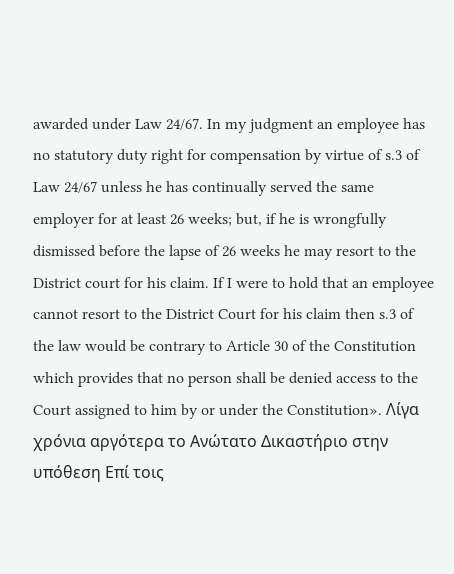awarded under Law 24/67. In my judgment an employee has no statutory duty right for compensation by virtue of s.3 of Law 24/67 unless he has continually served the same employer for at least 26 weeks; but, if he is wrongfully dismissed before the lapse of 26 weeks he may resort to the District court for his claim. If I were to hold that an employee cannot resort to the District Court for his claim then s.3 of the law would be contrary to Article 30 of the Constitution which provides that no person shall be denied access to the Court assigned to him by or under the Constitution». Λίγα χρόνια αργότερα το Ανώτατο Δικαστήριο στην υπόθεση Επί τοις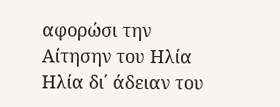αφορώσι την Αίτησην του Ηλία Ηλία δι΄ άδειαν του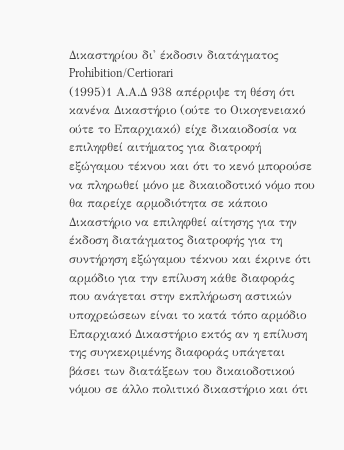Δικαστηρίου δι' έκδοσιν διατάγματος Prohibition/Certiorari
(1995)1 Α.Α.Δ 938 απέρριψε τη θέση ότι κανένα Δικαστήριο (ούτε το Οικογενειακό ούτε το Επαρχιακό) είχε δικαιοδοσία να επιληφθεί αιτήματος για διατροφή εξώγαμου τέκνου και ότι το κενό μπορούσε να πληρωθεί μόνο με δικαιοδοτικό νόμο που θα παρείχε αρμοδιότητα σε κάποιο Δικαστήριο να επιληφθεί αίτησης για την έκδοση διατάγματος διατροφής για τη συντήρηση εξώγαμου τέκνου και έκρινε ότι αρμόδιο για την επίλυση κάθε διαφοράς που ανάγεται στην εκπλήρωση αστικών υποχρεώσεων είναι το κατά τόπο αρμόδιο Επαρχιακό Δικαστήριο εκτός αν η επίλυση της συγκεκριμένης διαφοράς υπάγεται βάσει των διατάξεων του δικαιοδοτικού νόμου σε άλλο πολιτικό δικαστήριο και ότι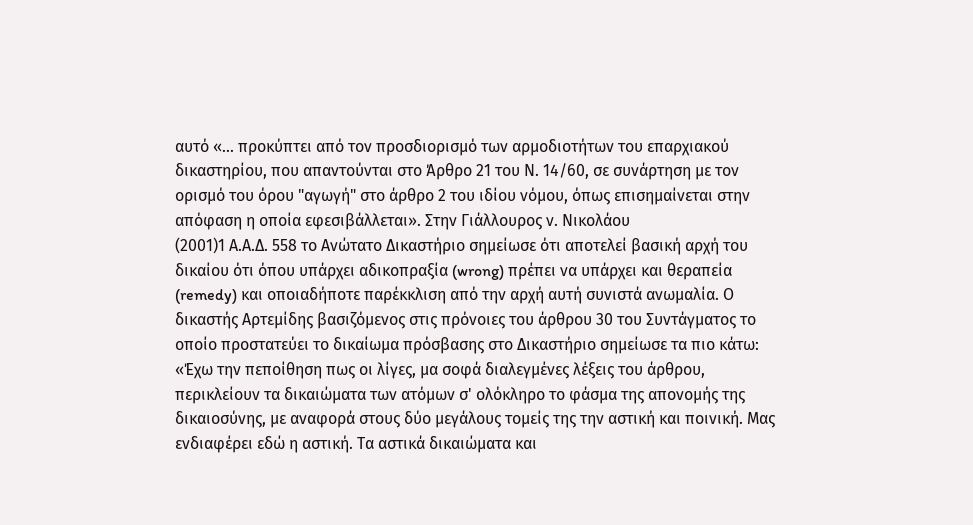αυτό «... προκύπτει από τον προσδιορισμό των αρμοδιοτήτων του επαρχιακού δικαστηρίου, που απαντούνται στο Άρθρο 21 του Ν. 14/60, σε συνάρτηση με τον ορισμό του όρου "αγωγή" στο άρθρο 2 του ιδίου νόμου, όπως επισημαίνεται στην απόφαση η οποία εφεσιβάλλεται». Στην Γιάλλουρος ν. Νικολάου
(2001)1 Α.Α.Δ. 558 το Ανώτατο Δικαστήριο σημείωσε ότι αποτελεί βασική αρχή του δικαίου ότι όπου υπάρχει αδικοπραξία (wrong) πρέπει να υπάρχει και θεραπεία (remedy) και οποιαδήποτε παρέκκλιση από την αρχή αυτή συνιστά ανωμαλία. Ο δικαστής Αρτεμίδης βασιζόμενος στις πρόνοιες του άρθρου 30 του Συντάγματος το οποίο προστατεύει το δικαίωμα πρόσβασης στο Δικαστήριο σημείωσε τα πιο κάτω: «Έχω την πεποίθηση πως οι λίγες, μα σοφά διαλεγμένες λέξεις του άρθρου, περικλείουν τα δικαιώματα των ατόμων σ' ολόκληρο το φάσμα της απονομής της δικαιοσύνης, με αναφορά στους δύο μεγάλους τομείς της την αστική και ποινική. Μας ενδιαφέρει εδώ η αστική. Τα αστικά δικαιώματα και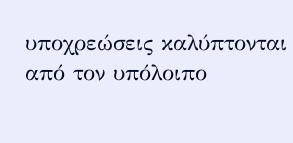υποχρεώσεις καλύπτονται από τον υπόλοιπο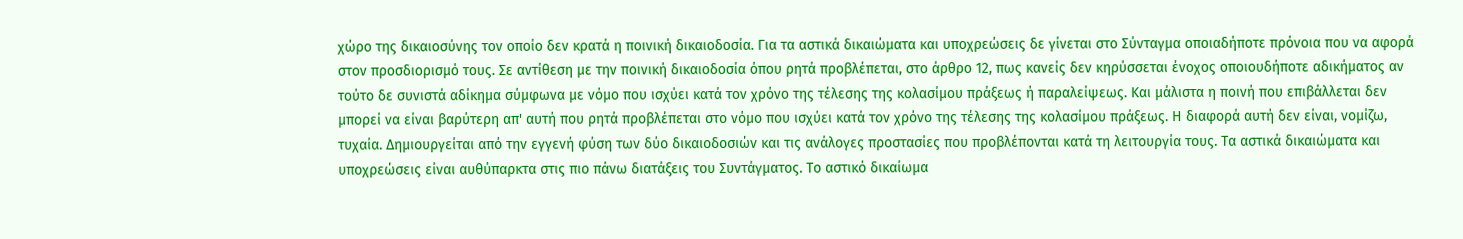χώρο της δικαιοσύνης τον οποίο δεν κρατά η ποινική δικαιοδοσία. Για τα αστικά δικαιώματα και υποχρεώσεις δε γίνεται στο Σύνταγμα οποιαδήποτε πρόνοια που να αφορά στον προσδιορισμό τους. Σε αντίθεση με την ποινική δικαιοδοσία όπου ρητά προβλέπεται, στο άρθρο 12, πως κανείς δεν κηρύσσεται ένοχος οποιουδήποτε αδικήματος αν τούτο δε συνιστά αδίκημα σύμφωνα με νόμο που ισχύει κατά τον χρόνο της τέλεσης της κολασίμου πράξεως ή παραλείψεως. Και μάλιστα η ποινή που επιβάλλεται δεν μπορεί να είναι βαρύτερη απ' αυτή που ρητά προβλέπεται στο νόμο που ισχύει κατά τον χρόνο της τέλεσης της κολασίμου πράξεως. Η διαφορά αυτή δεν είναι, νομίζω, τυχαία. Δημιουργείται από την εγγενή φύση των δύο δικαιοδοσιών και τις ανάλογες προστασίες που προβλέπονται κατά τη λειτουργία τους. Τα αστικά δικαιώματα και υποχρεώσεις είναι αυθύπαρκτα στις πιο πάνω διατάξεις του Συντάγματος. Το αστικό δικαίωμα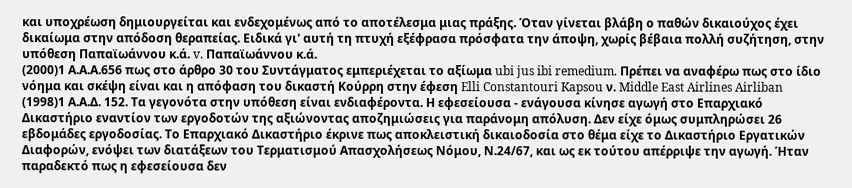και υποχρέωση δημιουργείται και ενδεχομένως από το αποτέλεσμα μιας πράξης. Όταν γίνεται βλάβη ο παθών δικαιούχος έχει δικαίωμα στην απόδοση θεραπείας. Ειδικά γι' αυτή τη πτυχή εξέφρασα πρόσφατα την άποψη, χωρίς βέβαια πολλή συζήτηση, στην υπόθεση Παπαϊωάννου κ.ά. v. Παπαϊωάννου κ.ά.
(2000)1 Α.Α.Α.656 πως στο άρθρο 30 του Συντάγματος εμπεριέχεται το αξίωμα ubi jus ibi remedium. Πρέπει να αναφέρω πως στο ίδιο νόημα και σκέψη είναι και η απόφαση του δικαστή Κούρρη στην έφεση Elli Constantouri Kapsou ν. Middle East Airlines Airliban
(1998)1 Α.Α.Δ. 152. Τα γεγονότα στην υπόθεση είναι ενδιαφέροντα. Η εφεσείουσα - ενάγουσα κίνησε αγωγή στο Επαρχιακό Δικαστήριο εναντίον των εργοδοτών της αξιώνοντας αποζημιώσεις για παράνομη απόλυση. Δεν είχε όμως συμπληρώσει 26 εβδομάδες εργοδοσίας. Το Επαρχιακό Δικαστήριο έκρινε πως αποκλειστική δικαιοδοσία στο θέμα είχε το Δικαστήριο Εργατικών Διαφορών, ενόψει των διατάξεων του Τερματισμού Απασχολήσεως Νόμου, Ν.24/67, και ως εκ τούτου απέρριψε την αγωγή. Ήταν παραδεκτό πως η εφεσείουσα δεν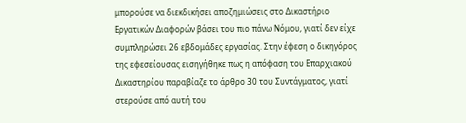μπορούσε να διεκδικήσει αποζημιώσεις στο Δικαστήριο Εργατικών Διαφορών βάσει του πιο πάνω Νόμου, γιατί δεν είχε συμπληρώσει 26 εβδομάδες εργασίας. Στην έφεση ο δικηγόρος της εφεσείουσας εισηγήθηκε πως η απόφαση του Επαρχιακού Δικαστηρίου παραβίαζε το άρθρο 30 του Συντάγματος, γιατί στερούσε από αυτή του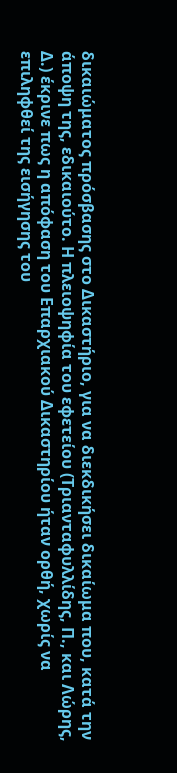δικαιώματος πρόσβασης στο Δικαστήριο, για να διεκδικήσει δικαίωμα που, κατά την άποψη της, εδικαιούτο. Η πλειοψηφία του εφετείου (Τριανταφυλλίδης, Π., και Λώρης, Δ.) έκρινε πως η απόφαση του Επαρχιακού Δικαστηρίου ήταν ορθή, χωρίς να επιληφθεί της εισήγησης του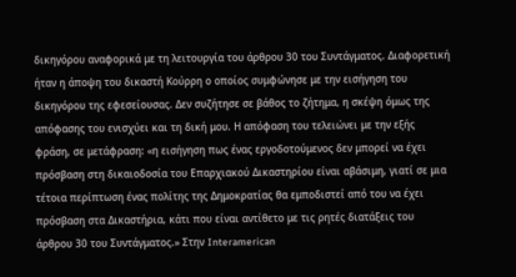δικηγόρου αναφορικά με τη λειτουργία του άρθρου 30 του Συντάγματος. Διαφορετική ήταν η άποψη του δικαστή Κούρρη ο οποίος συμφώνησε με την εισήγηση του δικηγόρου της εφεσείουσας. Δεν συζήτησε σε βάθος το ζήτημα, η σκέψη όμως της απόφασης του ενισχύει και τη δική μου. Η απόφαση του τελειώνει με την εξής φράση, σε μετάφραση: «η εισήγηση πως ένας εργοδοτούμενος δεν μπορεί να έχει πρόσβαση στη δικαιοδοσία του Επαρχιακού Δικαστηρίου είναι αβάσιμη, γιατί σε μια τέτοια περίπτωση ένας πολίτης της Δημοκρατίας θα εμποδιστεί από του να έχει πρόσβαση στα Δικαστήρια, κάτι που είναι αντίθετο με τις ρητές διατάξεις του άρθρου 30 του Συντάγματος.» Στην Interamerican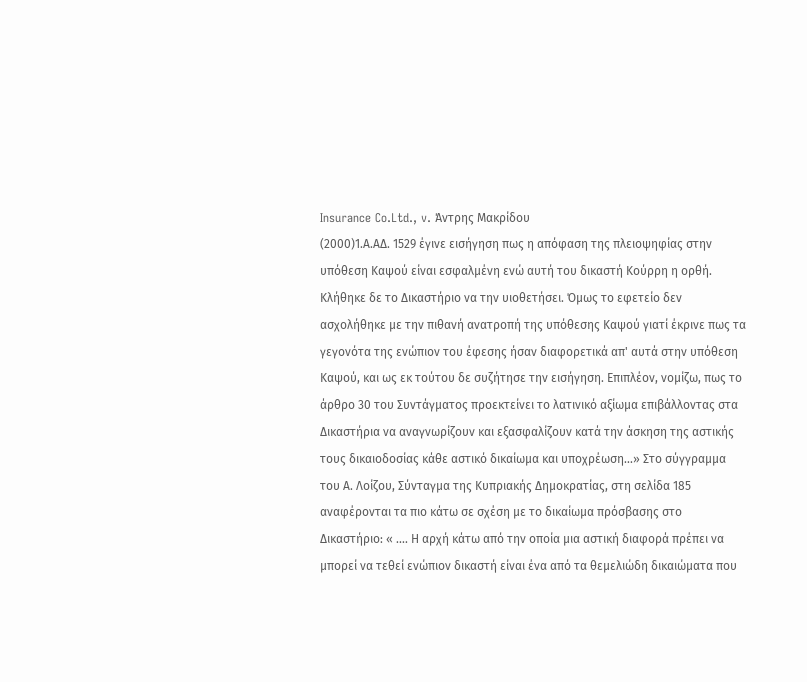Insurance Co.Ltd., v. Άντρης Μακρίδου
(2000)1.Α.ΑΔ. 1529 έγινε εισήγηση πως η απόφαση της πλειοψηφίας στην υπόθεση Καψού είναι εσφαλμένη ενώ αυτή του δικαστή Κούρρη η ορθή. Κλήθηκε δε το Δικαστήριο να την υιοθετήσει. Όμως το εφετείο δεν ασχολήθηκε με την πιθανή ανατροπή της υπόθεσης Καψού γιατί έκρινε πως τα γεγονότα της ενώπιον του έφεσης ήσαν διαφορετικά απ' αυτά στην υπόθεση Καψού, και ως εκ τούτου δε συζήτησε την εισήγηση. Επιπλέον, νομίζω, πως το άρθρο 30 του Συντάγματος προεκτείνει το λατινικό αξίωμα επιβάλλοντας στα Δικαστήρια να αναγνωρίζουν και εξασφαλίζουν κατά την άσκηση της αστικής τους δικαιοδοσίας κάθε αστικό δικαίωμα και υποχρέωση...» Στο σύγγραμμα του Α. Λοίζου, Σύνταγμα της Κυπριακής Δημοκρατίας, στη σελίδα 185 αναφέρονται τα πιο κάτω σε σχέση με το δικαίωμα πρόσβασης στο Δικαστήριο: « .... Η αρχή κάτω από την οποία μια αστική διαφορά πρέπει να μπορεί να τεθεί ενώπιον δικαστή είναι ένα από τα θεμελιώδη δικαιώματα που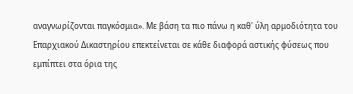αναγνωρίζονται παγκόσμια». Με βάση τα πιο πάνω η καθ' ύλη αρμοδιότητα του Επαρχιακού Δικαστηρίου επεκτείνεται σε κάθε διαφορά αστικής φύσεως που εμπίπτει στα όρια της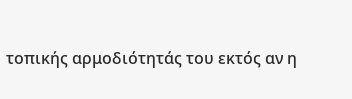τοπικής αρμοδιότητάς του εκτός αν η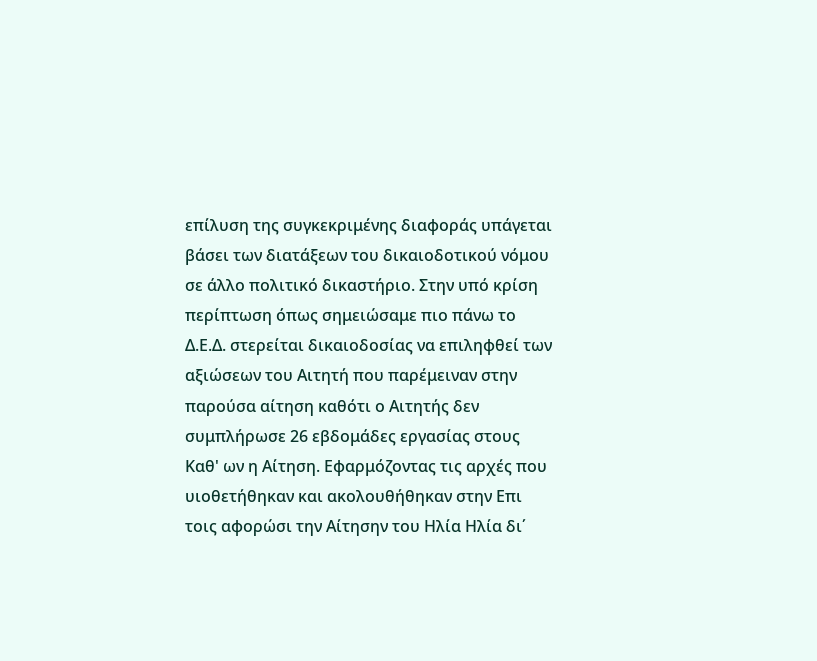επίλυση της συγκεκριμένης διαφοράς υπάγεται βάσει των διατάξεων του δικαιοδοτικού νόμου σε άλλο πολιτικό δικαστήριο. Στην υπό κρίση περίπτωση όπως σημειώσαμε πιο πάνω το Δ.Ε.Δ. στερείται δικαιοδοσίας να επιληφθεί των αξιώσεων του Αιτητή που παρέμειναν στην παρούσα αίτηση καθότι ο Αιτητής δεν συμπλήρωσε 26 εβδομάδες εργασίας στους Καθ' ων η Αίτηση. Εφαρμόζοντας τις αρχές που υιοθετήθηκαν και ακολουθήθηκαν στην Επι τοις αφορώσι την Αίτησην του Ηλία Ηλία δι΄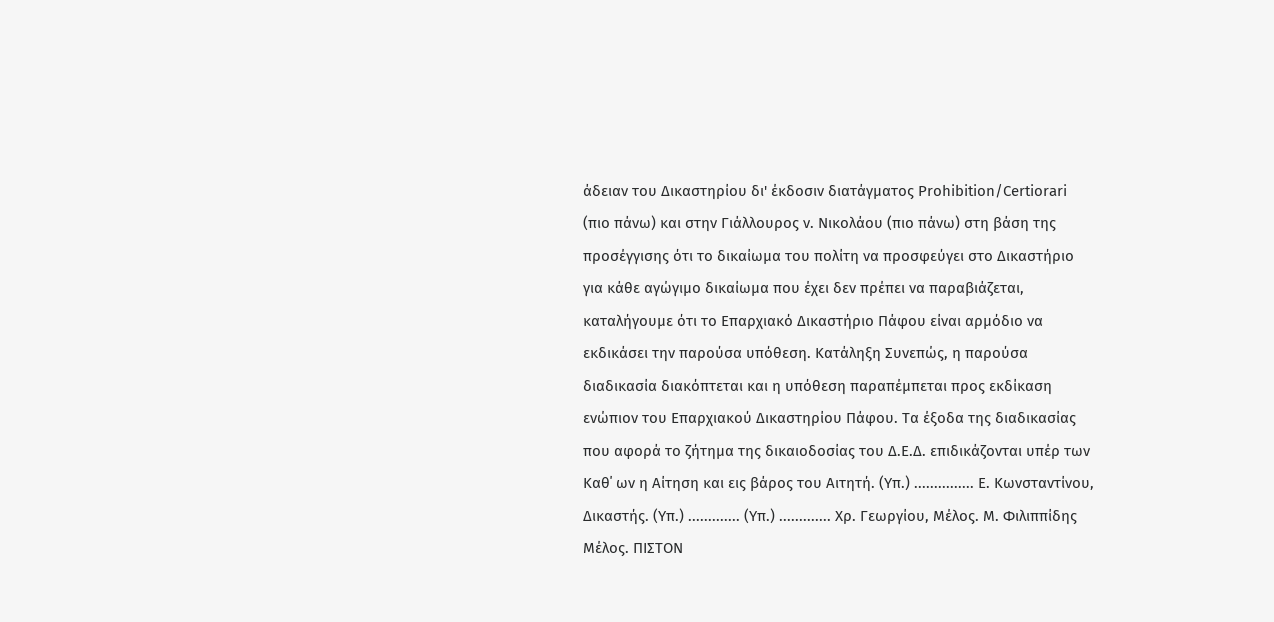άδειαν του Δικαστηρίου δι' έκδοσιν διατάγματος Prohibition/Certiorari (πιο πάνω) και στην Γιάλλουρος ν. Νικολάου (πιο πάνω) στη βάση της προσέγγισης ότι το δικαίωμα του πολίτη να προσφεύγει στο Δικαστήριο για κάθε αγώγιμο δικαίωμα που έχει δεν πρέπει να παραβιάζεται, καταλήγουμε ότι το Επαρχιακό Δικαστήριο Πάφου είναι αρμόδιο να εκδικάσει την παρούσα υπόθεση. Κατάληξη Συνεπώς, η παρούσα διαδικασία διακόπτεται και η υπόθεση παραπέμπεται προς εκδίκαση ενώπιον του Επαρχιακού Δικαστηρίου Πάφου. Τα έξοδα της διαδικασίας που αφορά το ζήτημα της δικαιοδοσίας του Δ.Ε.Δ. επιδικάζονται υπέρ των Καθ΄ ων η Αίτηση και εις βάρος του Αιτητή. (Υπ.) ............... Ε. Κωνσταντίνου, Δικαστής. (Υπ.) ............. (Υπ.) ............. Χρ. Γεωργίου, Μέλος. Μ. Φιλιππίδης Μέλος. ΠΙΣΤΟΝ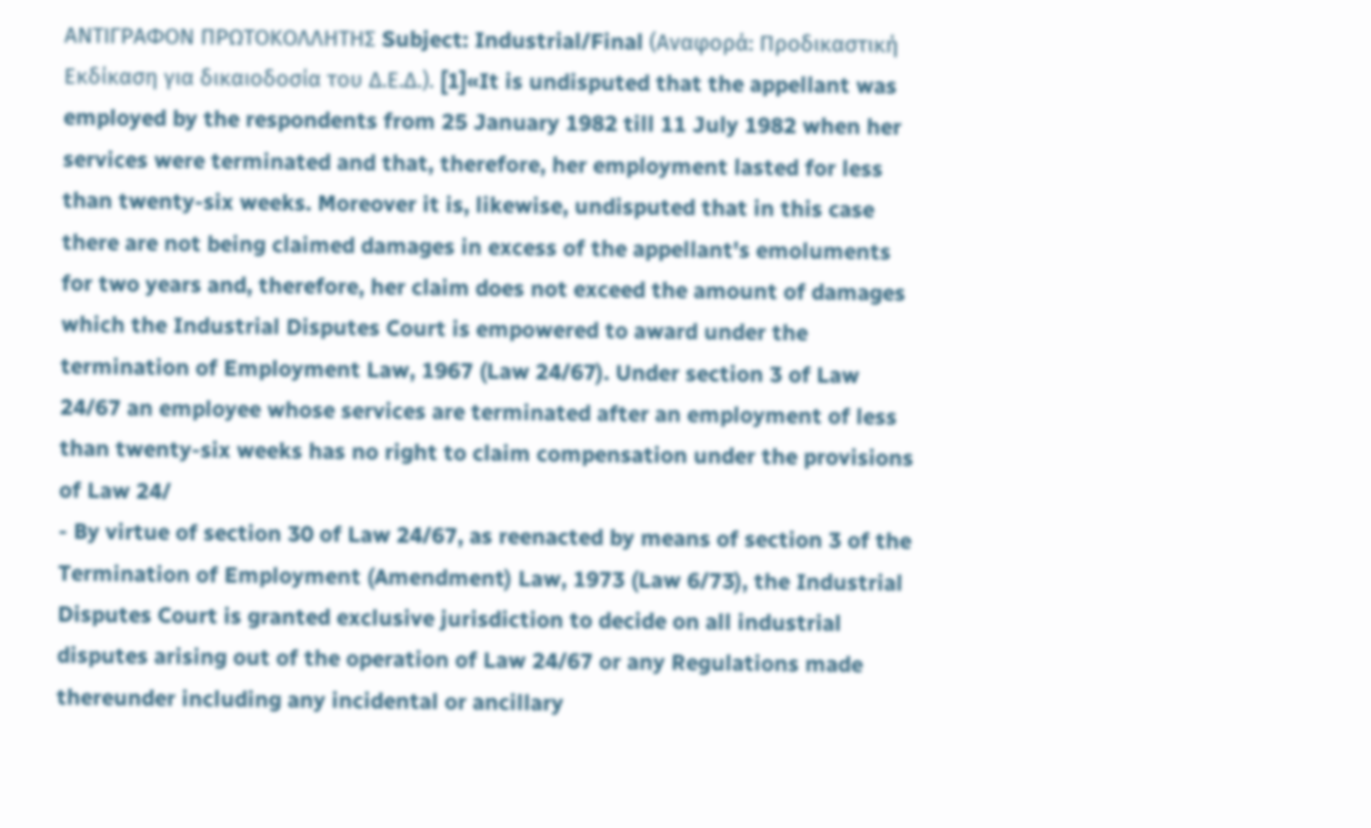ΑΝΤΙΓΡΑΦΟΝ ΠΡΩΤΟΚΟΛΛΗΤΗΣ Subject: Industrial/Final (Αναφορά: Προδικαστική Εκδίκαση για δικαιοδοσία του Δ.Ε.Δ.). [1]«It is undisputed that the appellant was employed by the respondents from 25 January 1982 till 11 July 1982 when her services were terminated and that, therefore, her employment lasted for less than twenty-six weeks. Moreover it is, likewise, undisputed that in this case there are not being claimed damages in excess of the appellant's emoluments for two years and, therefore, her claim does not exceed the amount of damages which the Industrial Disputes Court is empowered to award under the termination of Employment Law, 1967 (Law 24/67). Under section 3 of Law 24/67 an employee whose services are terminated after an employment of less than twenty-six weeks has no right to claim compensation under the provisions of Law 24/
- By virtue of section 30 of Law 24/67, as reenacted by means of section 3 of the Termination of Employment (Amendment) Law, 1973 (Law 6/73), the Industrial Disputes Court is granted exclusive jurisdiction to decide on all industrial disputes arising out of the operation of Law 24/67 or any Regulations made thereunder including any incidental or ancillary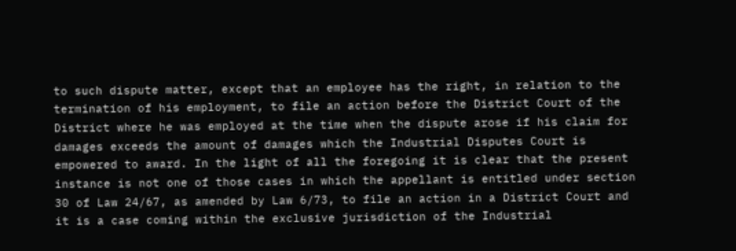to such dispute matter, except that an employee has the right, in relation to the termination of his employment, to file an action before the District Court of the District where he was employed at the time when the dispute arose if his claim for damages exceeds the amount of damages which the Industrial Disputes Court is empowered to award. In the light of all the foregoing it is clear that the present instance is not one of those cases in which the appellant is entitled under section 30 of Law 24/67, as amended by Law 6/73, to file an action in a District Court and it is a case coming within the exclusive jurisdiction of the Industrial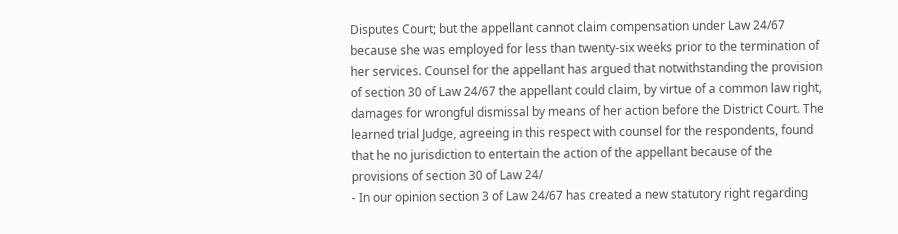Disputes Court; but the appellant cannot claim compensation under Law 24/67 because she was employed for less than twenty-six weeks prior to the termination of her services. Counsel for the appellant has argued that notwithstanding the provision of section 30 of Law 24/67 the appellant could claim, by virtue of a common law right, damages for wrongful dismissal by means of her action before the District Court. The learned trial Judge, agreeing in this respect with counsel for the respondents, found that he no jurisdiction to entertain the action of the appellant because of the provisions of section 30 of Law 24/
- In our opinion section 3 of Law 24/67 has created a new statutory right regarding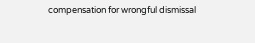compensation for wrongful dismissal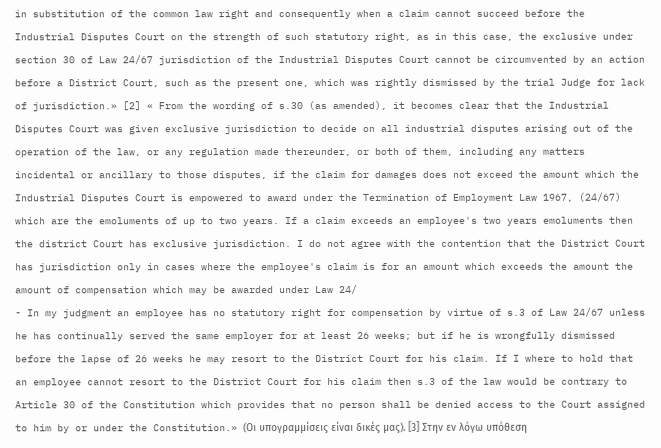in substitution of the common law right and consequently when a claim cannot succeed before the Industrial Disputes Court on the strength of such statutory right, as in this case, the exclusive under section 30 of Law 24/67 jurisdiction of the Industrial Disputes Court cannot be circumvented by an action before a District Court, such as the present one, which was rightly dismissed by the trial Judge for lack of jurisdiction.» [2] « From the wording of s.30 (as amended), it becomes clear that the Industrial Disputes Court was given exclusive jurisdiction to decide on all industrial disputes arising out of the operation of the law, or any regulation made thereunder, or both of them, including any matters incidental or ancillary to those disputes, if the claim for damages does not exceed the amount which the Industrial Disputes Court is empowered to award under the Termination of Employment Law 1967, (24/67) which are the emoluments of up to two years. If a claim exceeds an employee's two years emoluments then the district Court has exclusive jurisdiction. I do not agree with the contention that the District Court has jurisdiction only in cases where the employee's claim is for an amount which exceeds the amount the amount of compensation which may be awarded under Law 24/
- In my judgment an employee has no statutory right for compensation by virtue of s.3 of Law 24/67 unless he has continually served the same employer for at least 26 weeks; but if he is wrongfully dismissed before the lapse of 26 weeks he may resort to the District Court for his claim. If I where to hold that an employee cannot resort to the District Court for his claim then s.3 of the law would be contrary to Article 30 of the Constitution which provides that no person shall be denied access to the Court assigned to him by or under the Constitution.» (Οι υπογραμμίσεις είναι δικές μας). [3] Στην εν λόγω υπόθεση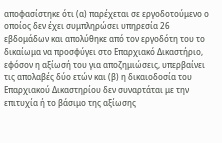αποφασίστηκε ότι (α) παρέχεται σε εργοδοτούμενο ο οποίος δεν έχει συμπληρώσει υπηρεσία 26 εβδομάδων και απολύθηκε από τον εργοδότη του το δικαίωμα να προσφύγει στο Επαρχιακό Δικαστήριο, εφόσον η αξίωσή του για αποζημιώσεις, υπερβαίνει τις απολαβές δύο ετών και (β) η δικαιοδοσία του Επαρχιακού Δικαστηρίου δεν συναρτάται με την επιτυχία ή το βάσιμο της αξίωσης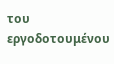του εργοδοτουμένου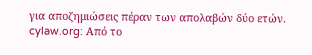για αποζημιώσεις πέραν των απολαβών δύο ετών. cylaw.org: Από το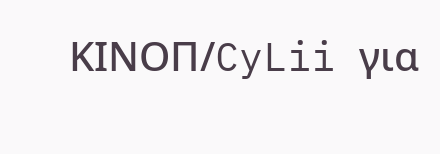ΚΙΝOΠ/CyLii για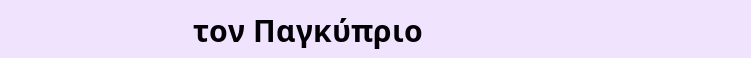τον Παγκύπριο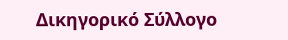Δικηγορικό Σύλλογο